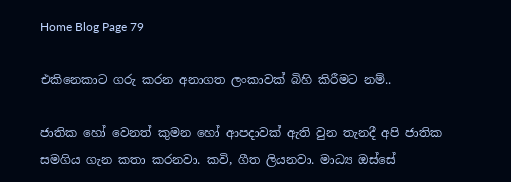Home Blog Page 79

එකිනෙකාට ගරු කරන අනාගත ලංකාවක් බිහි කිරීමට නම්..

ජාතික හෝ වෙනත් කුමන හෝ ආපදාවක් ඇති වුන තැනදී අපි ජාතික සමගිය ගැන කතා කරනවා. කවි, ගීත ලියනවා. මාධ්‍ය ඔස්සේ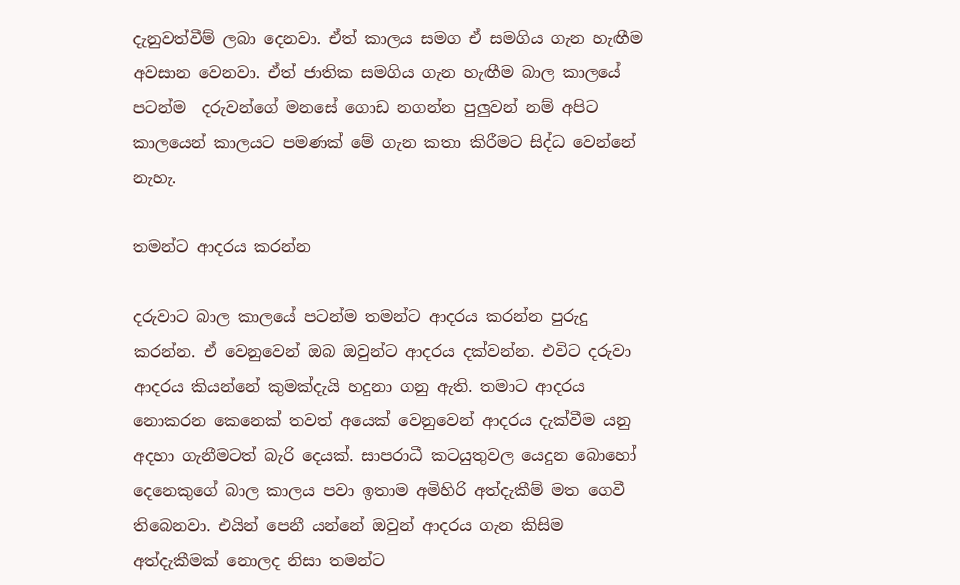දැනුවත්වීම් ලබා දෙනවා. ඒත් කාලය සමග ඒ සමගිය ගැන හැඟීම අවසාන වෙනවා. ඒත් ජාතික සමගිය ගැන හැඟීම බාල කාලයේ පටන්ම  දරුවන්ගේ මනසේ ගොඩ නගන්න පුලුවන් නම් අපිට කාලයෙන් කාලයට පමණක් මේ ගැන කතා කිරීමට සිද්ධ වෙන්නේ නැහැ.

තමන්ට ආදරය කරන්න

දරුවාට බාල කාලයේ පටන්ම තමන්ට ආදරය කරන්න පුරුදු කරන්න. ඒ වෙනුවෙන් ඔබ ඔවුන්ට ආදරය දක්වන්න. එවිට දරුවා ආදරය කියන්නේ කුමක්දැයි හදුනා ගනු ඇති. තමාට ආදරය නොකරන කෙනෙක් තවත් අයෙක් වෙනුවෙන් ආදරය දැක්වීම යනු අදහා ගැනීමටත් බැරි දෙයක්. සාපරාධී කටයුතුවල යෙදුන බොහෝ දෙනෙකුගේ බාල කාලය පවා ඉතාම අමිහිරි අත්දැකීම් මත ගෙවී තිබෙනවා. එයින් පෙනී යන්නේ ඔවුන් ආදරය ගැන කිසිම අත්දැකීමක් නොලද නිසා තමන්ට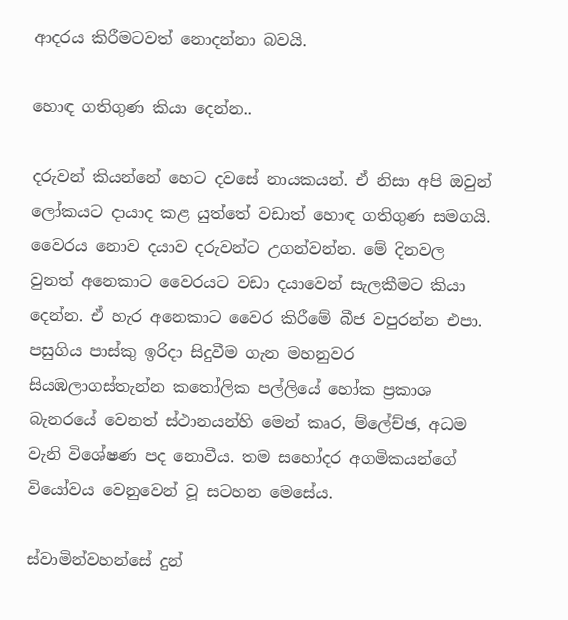ආදරය කිරීමටවත් නොදන්නා බවයි.

හොඳ ගතිගුණ කියා දෙන්න..

දරුවන් කියන්නේ හෙට දවසේ නායකයන්. ඒ නිසා අපි ඔවුන් ලෝකයට දායාද කළ යුත්තේ වඩාත් හොඳ ගතිගුණ සමගයි. වෛරය නොව දයාව දරුවන්ට උගන්වන්න. මේ දිනවල වුනත් අනෙකාට වෛරයට වඩා දයාවෙන් සැලකීමට කියා දෙන්න. ඒ හැර අනෙකාට වෛර කිරීමේ බීජ වපුරන්න එපා. පසුගිය පාස්කු ඉරිදා සිදුවීම ගැන මහනුවර සියඹලාගස්තැන්න කතෝලික පල්ලියේ හෝක ප්‍රකාශ බැනරයේ වෙනත් ස්ථානයන්හි මෙන් කෘර, ම්ලේච්ඡ, අධම වැනි විශේෂණ පද නොවීය. තම සහෝදර අගමිකයන්ගේ වියෝවය වෙනුවෙන් වූ සටහන මෙසේය.

ස්වාමින්වහන්සේ දුන්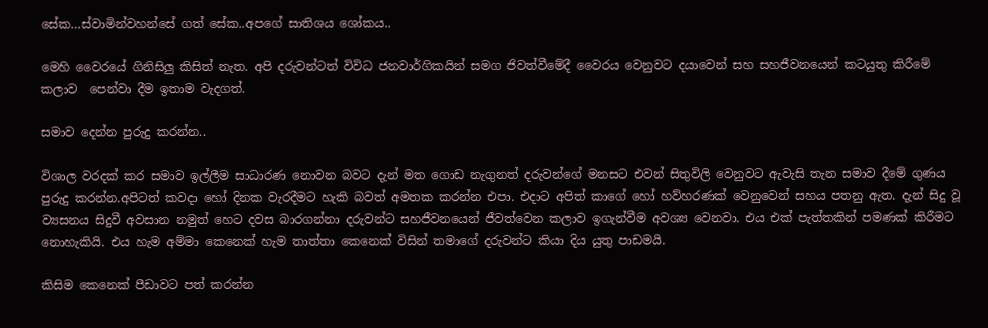සේක…ස්වාමින්වහන්සේ ගත් සේක..අපගේ සාතිශය ශෝකය..

මෙහි වෛරයේ ගිනිසිලු කිසිත් නැත. අපි දරුවන්ටත් විවිධ ජනවාර්ගිකයින් සමග ජිවත්වීමේදී වෛරය වෙනුවට දයාවෙන් සහ සහජීවනයෙන් කටයුතු කිරීමේ කලාව  පෙන්වා දීම ඉතාම වැදගත්.

සමාව දෙන්න පුරුදු කරන්න..

විශාල වරදක් කර සමාව ඉල්ලීම සාධාරණ නොවන බවට දැන් මත ගොඩ නැගුනත් දරුවන්ගේ මනසට එවන් සිතුවිලි වෙනුවට ඇවැසි තැන සමාව දීමේ ගුණය පුරුදු කරන්න.අපිටත් කවදා හෝ දිනක වැරදීමට හැකි බවත් අමතක කරන්න එපා. එදාට අපිත් කාගේ හෝ හව්හරණක් වෙනුවෙන් සහය පතනු ඇත. දැන් සිදු වූ ව්‍යසනය සිදුවී අවසාන නමුත් හෙට දවස බාරගන්නා දරුවන්ට සහජීවනයෙන් ජීවත්වෙන කලාව ඉගැන්වීම අවශ්‍ය වෙනවා. එය එක් පැත්තකින් පමණක් කිරීමට නොහැකියි. එය හැම අම්මා කෙනෙක් හැම තාත්තා කෙනෙක් විසින් තමාගේ දරුවන්ට කියා දිය යුතු පාඩමයි.

කිසිම කෙනෙක් පීඩාවට පත් කරන්න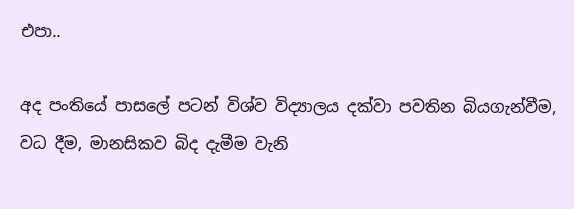එපා..

අද පංතියේ පාසලේ පටන් විශ්ව විද්‍යාලය දක්වා පවතින බියගැන්වීම, වධ දීම, මානසිකව බිද දැමීම වැනි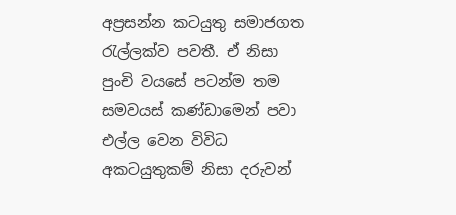අප්‍රසන්න කටයුතු සමාජගත රැල්ලක්ව පවතී. ඒ නිසා පුංචි වයසේ පටන්ම තම සමවයස් කණ්ඩාමෙන් පවා එල්ල වෙන විවිධ අකටයුතුකම් නිසා දරුවන්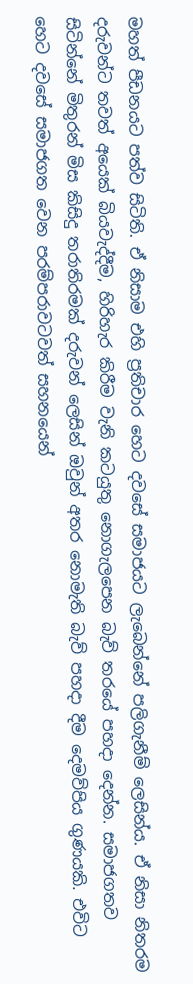මහත් පීඩනයට පත්ව සිටිති. ඒ නිසාම එහි ප්‍රතිචාර හෙට දවසේ සමාජයට ලැබෙන්නේ පලිගැනීම් ලෙසින්ය. ඒ නිසා නිතරම දරුවන්ට තවත් අයෙක් බියවැද්දීම, හිරිහැර කිරීම වැනි කටයුතු නොගැලපෙන බැව් තරයේ පහදා දෙන්න. සමාජගතව සිටින්නේ මිතුරන් මිස කිසිදු තරාතිරමක් දරුවන් ලෙසින් ඔවුන් අතර නොමැති බැව් පහදා දීම දෙමව්පිය ගුණයකි. එවිට හෙට දවසේ සමාජගත වෙන පරම්පරාවටවත් සහනයෙන්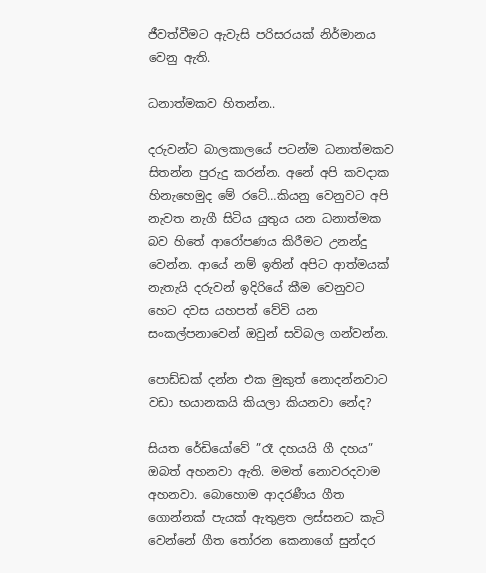ජීවත්වීමට ඇවැසි පරිසරයක් නිර්මානය වෙනු ඇති.

ධනාත්මකව හිතන්න..

දරුවන්ට බාලකාලයේ පටන්ම ධනාත්මකව සිතන්න පුරුදු කරන්න. අනේ අපි කවදාක හිනැහෙමුද මේ රටේ…කියනු වෙනුවට අපි නැවත නැගී සිටිය යුතුය යන ධනාත්මක බව හිතේ ආරෝපණය කිරීමට උනන්දු වෙන්න. ආයේ නම් ඉතින් අපිට ආත්මයක් නැතැයි දරුවන් ඉදිරියේ කීම වෙනුවට හෙට දවස යහපත් වේවි යන සංකල්පනාවෙන් ඔවුන් සවිබල ගන්වන්න.

පොඩ්ඩක් දන්න එක මුකුත් නොදන්නවාට වඩා භයානකයි කියලා කියනවා නේද?

සියත රේඩියෝවේ ”රෑ දහයයි ගී දහය” ඔබත් අහනවා ඇති. මමත් නොවරදවාම අහනවා. බොහොම ආදරණීය ගීත ගොන්නක් පැයක් ඇතුළත ලස්සනට කැටි වෙන්නේ ගීත තෝරන කෙනාගේ සුන්දර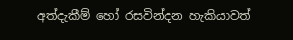අත්දැකීම් හෝ රසවින්දන හැකියාවත්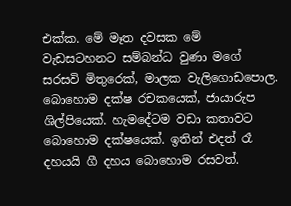එක්ක. මේ මෑත දවසක මේ වැඩසටහනට සම්බන්ධ වුණා මගේ සරසවි මිතුරෙක්, මාලක වැලිගොඩපොල. බොහොම දක්ෂ රචකයෙක්, ජායාරුප ශිල්පියෙක්. හැමදේටම වඩා කතාවට බොහොම දක්ෂයෙක්. ඉතින් එදත් රෑ දහයයි ගී දහය බොහොම රසවත්.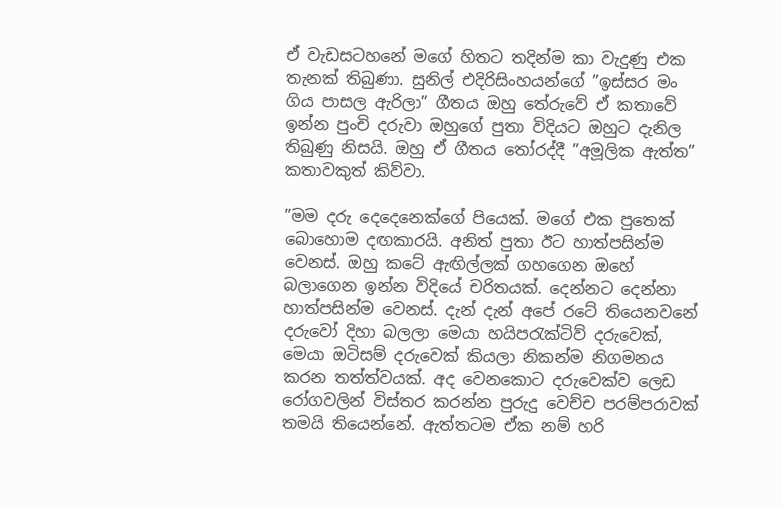ඒ වැඩසටහනේ මගේ හිතට තදින්ම කා වැදුණු එක තැනක් තිබුණා. සුනිල් එදිරිසිංහයන්ගේ ”ඉස්සර මං ගිය පාසල ඇරිලා” ගීතය ඔහු තේරුවේ ඒ කතාවේ ඉන්න පුංචි දරුවා ඔහුගේ පුතා විදියට ඔහුට දැනිල තිබුණු නිසයි. ඔහු ඒ ගීතය තෝරද්දී ”අමූලික ඇත්ත” කතාවකුත් කිව්වා.

”මම දරු දෙදෙනෙක්ගේ පියෙක්. මගේ එක පුතෙක් බොහොම දඟකාරයි. අනිත් පුතා ඊට හාත්පසින්ම වෙනස්. ඔහු කටේ ඇඟිල්ලක් ගහගෙන ඔහේ බලාගෙන ඉන්න විදියේ චරිතයක්. දෙන්නට දෙන්නා හාත්පසින්ම වෙනස්. දැන් දැන් අපේ රටේ තියෙනවනේ දරුවෝ දිහා බලලා මෙයා හයිපරැක්ටිව් දරුවෙක්, මෙයා ඔටිසම් දරුවෙක් කියලා නිකන්ම නිගමනය කරන තත්ත්වයක්. අද වෙනකොට දරුවෙක්ව ලෙඩ රෝගවලින් විස්තර කරන්න පුරුදු වෙච්ච පරම්පරාවක් තමයි තියෙන්නේ. ඇත්තටම ඒක නම් හරි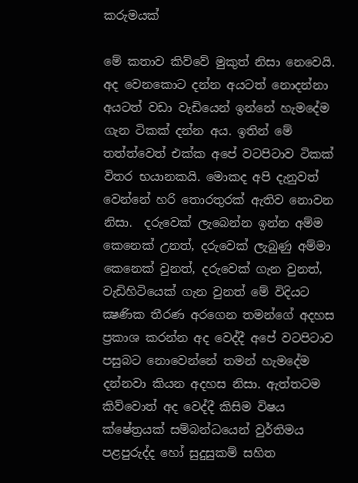කරුමයක්

මේ කතාව කිව්වේ මුකුත් නිසා නෙවෙයි. අද වෙනකොට දන්න අයටත් නොදන්නා අයටත් වඩා වැඩියෙන් ඉන්නේ හැමදේම ගැන ටිකක් දන්න අය. ඉතින් මේ තත්ත්වෙත් එක්ක අපේ වටපිටාව ටිකක් විතර භයානකයි. මොකද අපි දැනුවත් වෙන්නේ හරි තොරතුරක් ඇතිව නොවන නිසා.  දරුවෙක් ලැබෙන්න ඉන්න අම්ම කෙනෙක් උනත්, දරුවෙක් ලැබුණු අම්මා කෙනෙක් වුනත්, දරුවෙක් ගැන වුනත්, වැඩිහිටියෙක් ගැන වුනත් මේ විදියට ක්‍ෂණික තීරණ අරගෙන තමන්ගේ අදහස ප්‍රකාශ කරන්න අද වෙද්දී අපේ වටපිටාව පසුබට නොවෙන්නේ තමන් හැමදේම දන්නවා කියන අදහස නිසා. ඇත්තටම කිව්වොත් අද වෙද්දී කිසිම විෂය ක්ෂේත්‍රයක් සම්බන්ධයෙන් වුර්තිමය පළපුරුද්ද හෝ සුදුසුකම් සහිත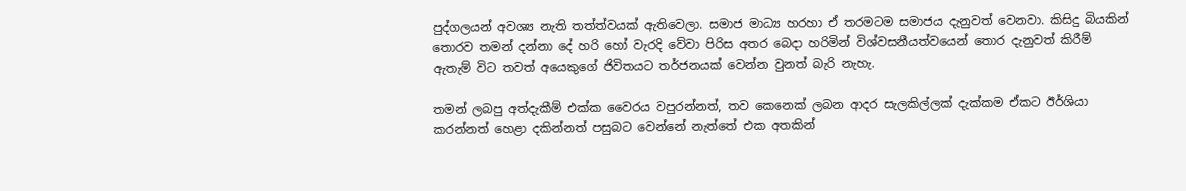පුද්ගලයන් අවශ්‍ය නැති තත්ත්වයක් ඇතිවෙලා. සමාජ මාධ්‍ය හරහා ඒ තරමටම සමාජය දැනුවත් වෙනවා. කිසිදු බියකින් තොරව තමන් දන්නා දේ හරි හෝ වැරදි වේවා පිරිස අතර බෙදා හරිමින් විශ්වසනීයත්වයෙන් තොර දැනුවත් කිරීම් ඇතැම් විට තවත් අයෙකුගේ ජිවිතයට තර්ජනයක් වෙන්න වුනත් බැරි නැහැ.

තමන් ලබපු අත්දැකීම් එක්ක වෛරය වපුරන්නත්, තව කෙනෙක් ලබන ආදර සැලකිල්ලක් දැක්කම ඒකට ඊර්ශියා කරන්නත් හෙළා දකින්නත් පසුබට වෙන්නේ නැත්තේ එක අතකින්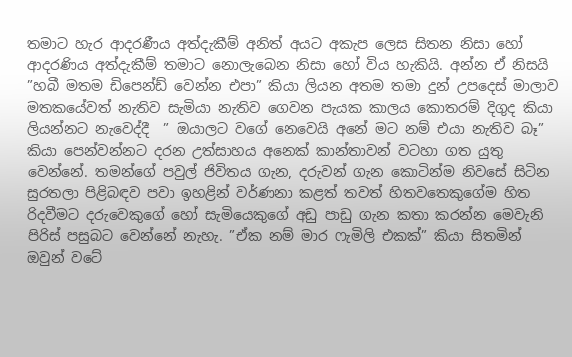තමාට හැර ආදරණීය අත්දැකීම් අනිත් අයට අකැප ලෙස සිතන නිසා හෝ ආදරණිය අත්දැකීම් තමාට නොලැබෙන නිසා හෝ විය හැකියි. අන්න ඒ නිසයි ”හබී මතම ඩිපෙන්ඩ් වෙන්න එපා” කියා ලියන අතම තමා දුන් උපදෙස් මාලාව මතකයේවත් නැතිව සැමියා නැතිව ගෙවන පැයක කාලය කොතරම් දිගුද කියා ලියන්නට නැවෙද්දී  ” ඔයාලට වගේ නෙවෙයි අනේ මට නම් එයා නැතිව බෑ” කියා පෙන්වන්නට දරන උත්සාහය අනෙක් කාන්තාවන් වටහා ගත යුතු වෙන්නේ. තමන්ගේ පවුල් ජිවිතය ගැන, දරුවන් ගැන කොටින්ම නිවසේ සිටින සුරතලා පිළිබඳව පවා ඉහළින් වර්ණනා කළත් තවත් හිතවතෙකුගේම හිත රිදවීමට දරුවෙකුගේ හෝ සැමියෙකුගේ අඩු පාඩු ගැන කතා කරන්න මෙවැනි පිරිස් පසුබට වෙන්නේ නැහැ. ”ඒක නම් මාර ෆැමිලි එකක්” කියා සිතමින් ඔවුන් වටේ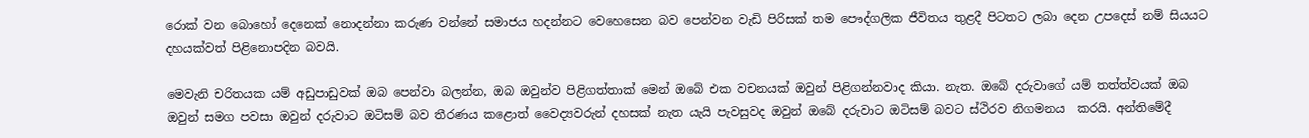රොක් වන බොහෝ දෙනෙක් නොදන්නා කරුණ වන්නේ සමාජය හදන්නට වෙහෙසෙන බව පෙන්වන වැඩි පිරිසක් තම පෞද්ගලික ජීවිතය තුළදී පිටතට ලබා දෙන උපදෙස් නම් සියයට දහයක්වත් පිළිනොපදින බවයි.

මෙවැනි චරිතයක යම් අඩුපාඩුවක් ඔබ පෙන්වා බලන්න, ඔබ ඔවුන්ව පිළිගත්තාක් මෙන් ඔබේ එක වචනයක් ඔවුන් පිළිගන්නවාද කියා. නැත. ඔබේ දරුවාගේ යම් තත්ත්වයක් ඔබ ඔවුන් සමග පවසා ඔවුන් දරුවාට ඔටිසම් බව තීරණය කළොත් වෛද්‍යවරුන් දහසක් නැත යැයි පැවසුවද ඔවුන් ඔබේ දරුවාට ඔටිසම් බවට ස්ථිරව නිගමනය  කරයි. අන්තිමේදී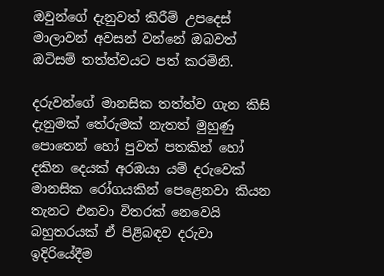ඔවුන්ගේ දැනුවත් කිරීම් උපදෙස් මාලාවන් අවසන් වන්නේ ඔබවත් ඔටිසම් තත්ත්වයට පත් කරමිනි.

දරුවන්ගේ මානසික තත්ත්ව ගැන කිසි දැනුමක් තේරුමක් නැතත් මුහුණු පොතෙන් හෝ පුවත් පතකින් හෝ දකින දෙයක් අරඹයා යම් දරුවෙක් මානසික රෝගයකින් පෙළෙනවා කියන තැනට එනවා විතරක් නෙවෙයි බහුතරයක් ඒ පිළිබඳව දරුවා ඉදිරියේදීම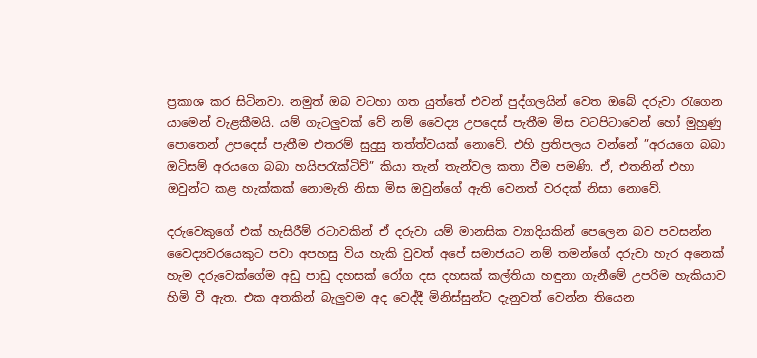ප්‍රකාශ කර සිටිනවා. නමුත් ඔබ වටහා ගත යුත්තේ එවන් පුද්ගලයින් වෙත ඔබේ දරුවා රැගෙන යාමෙන් වැළකීමයි. යම් ගැටලුවක් වේ නම් වෛද්‍ය උපදෙස් පැතීම මිස වටපිටාවෙන් හෝ මුහුණු පොතෙන් උපදෙස් පැතීම එතරම් සුදුසු තත්ත්වයක් නොවේ. එහි ප්‍රතිපලය වන්නේ ”අරයගෙ බබා ඔටිසම් අරයගෙ බබා හයිපරැක්ටිව්” කියා තැන් තැන්වල කතා වීම පමණි. ඒ, එතනින් එහා ඔවුන්ට කළ හැක්කක් නොමැති නිසා මිස ඔවුන්ගේ ඇති වෙනත් වරදක් නිසා නොවේ.

දරුවෙකුගේ එක් හැසිරීම් රටාවකින් ඒ දරුවා යම් මානසික ව්‍යාදියකින් පෙලෙන බව පවසන්න වෛද්‍යවරයෙකුට පවා අපහසු විය හැකි වුවත් අපේ සමාජයට නම් තමන්ගේ දරුවා හැර අනෙක් හැම දරුවෙක්ගේම අඩු පාඩු දහසක් රෝග දස දහසක් කල්තියා හඳුනා ගැනීමේ උපරිම හැකියාව හිමි වී ඇත. එක අතකින් බැලුවම අද වෙද්දී මිනිස්සුන්ට දැනුවත් වෙන්න තියෙන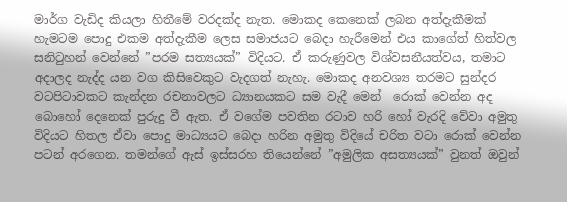මාර්ග වැඩිද කියලා හිතීමේ වරදක්ද නැත. මොකද කෙනෙක් ලබන අත්දැකීමක් හැමටම පොදු එකම අත්දැකීම ලෙස සමාජයට බෙදා හැරීමෙන් එය කාගේත් හිත්වල සනිටුහන් වෙන්නේ ”පරම සත්‍යයක්” විදියට. ඒ කරුණුවල විශ්වසනීයත්වය, තමාට අදාලද නැද්ද යන වග කිසිවෙකුට වැදගත් නැහැ. මොකද අනවශ්‍ය තරමට සුන්දර වටපිටාවකට කැන්දන රචනාවලට ධ්‍යානයකට සම වැදී මෙන්  රොක් වෙන්න අද බොහෝ දෙනෙක් පුරුදු වී ඇත. ඒ වගේම පවතින රටාව හරි හෝ වැරදි වේවා අමුතු විදියට හිතල ඒවා පොදු මාධ්‍යයට බෙදා හරින අමුතු විදියේ චරිත වටා රොක් වෙන්න පටන් අරගෙන. තමන්ගේ ඇස් ඉස්සරහ තියෙන්නේ ”අමුලික අසත්‍යයක්” වුනත් ඔවුන්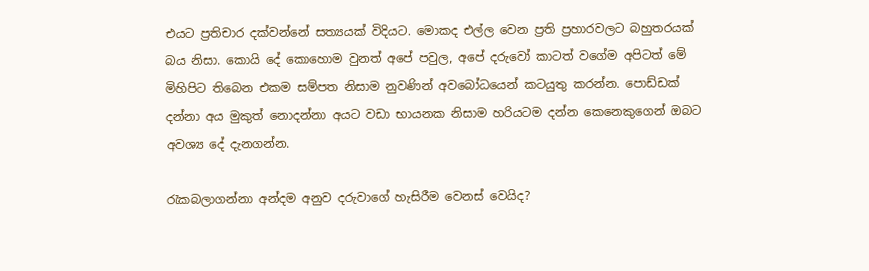එයට ප්‍රතිචාර දක්වන්නේ සත්‍යයක් විදියට. මොකද එල්ල වෙන ප්‍රති ප්‍රහාරවලට බහුතරයක් බය නිසා. කොයි දේ කොහොම වුනත් අපේ පවුල, අපේ දරුවෝ කාටත් වගේම අපිටත් මේ මිහිපිට තිබෙන එකම සම්පත නිසාම නුවණින් අවබෝධයෙන් කටයුතු කරන්න. පොඩ්ඩක් දන්නා අය මුකුත් නොදන්නා අයට වඩා භායනක නිසාම හරියටම දන්න කෙනෙකුගෙන් ඔබට අවශ්‍ය දේ දැනගන්න.

රැකබලාගන්නා අන්දම අනුව දරුවාගේ හැසිරීම වෙනස් වෙයිද?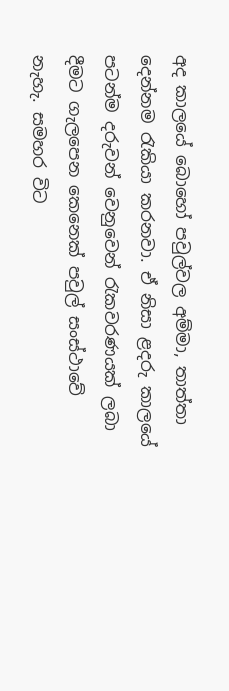අද කාලයේ බොහෝ පවුල්වල අම්මා, තාත්තා දෙන්නම රැකියා කරනවා. ඒ නිසා ළදරු කාලයේ පටන්ම දරුවන් වෙනුවෙන් රැකවරණයක් ලබා දීමට ගැලපෙන කෙනෙක් පවුල් සංස්ථාවේ නැහැ. සමහර විට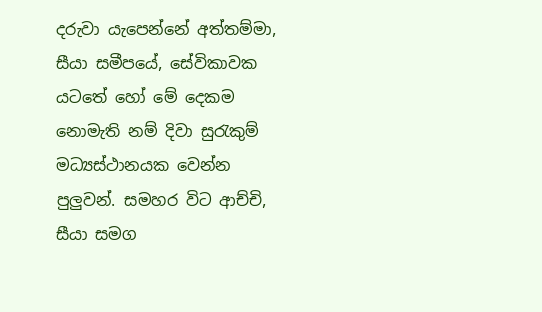දරුවා යැපෙන්නේ අත්තම්මා, සීයා සමීපයේ, සේවිකාවක යටතේ හෝ මේ දෙකම නොමැති නම් දිවා සුරැකුම් මධ්‍යස්ථානයක වෙන්න පුලුවන්. සමහර විට ආච්චි, සීයා සමග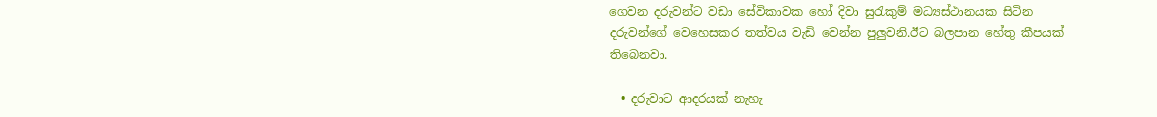ගෙවන දරුවන්ට වඩා සේවිකාවක හෝ දිවා සුරැකුම් මධ්‍යස්ථානයක සිටින දරුවන්ගේ වෙහෙසකර තත්වය වැඩි වෙන්න පුලුවනි.ඊට බලපාන හේතු කීපයක් තිබෙනවා.

  • දරුවාට ආදරයක් නැහැ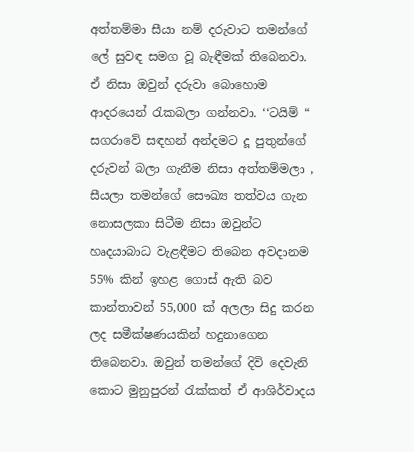අත්තම්මා සීයා නම් දරුවාට තමන්ගේ ලේ සුවඳ සමග වූ බැඳීමක් තිබෙනවා. ඒ නිසා ඔවුන් දරුවා බොහොම ආදරයෙන් රැකබලා ගන්නවා. ‘‘ටයිම් “ සගරාවේ සඳහන් අන්දමට දූ පුතුන්ගේ දරුවන් බලා ගැනීම නිසා අත්තම්මලා , සීයලා තමන්ගේ සෞඛ්‍ය තත්වය ගැන නොසලකා සිටීම නිසා ඔවුන්ට හෘදයාබාධ වැළඳීමට තිබෙන අවදානම 55% කින් ඉහළ ගොස් ඇති බව කාන්තාවන් 55,000 ක් අලලා සිදු කරන ලද සමීක්ෂණයකින් හදුනාගෙන තිබෙනවා. ඔවුන් තමන්ගේ දිවි දෙවැනි කොට මුනුපුරන් රැක්කත් ඒ ආශිර්වාදය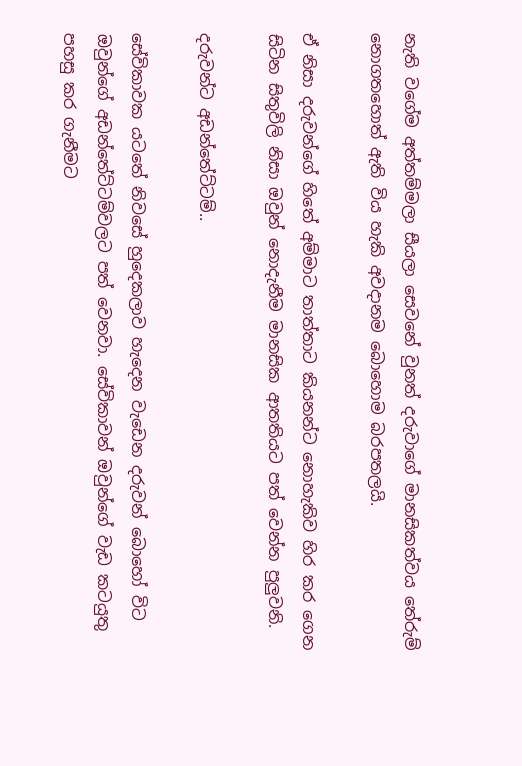නැති වගේම අත්තම්මලා සීයලා සෙවනේ වුනත් දරුවාගේ මානසිකත්වය තේරුම් නොගතහොත් ඇති විය හැකි අවදානම බොහොම බරපතලයි.

ඒ නිසා දරුවන්ගේ හිතේ අම්මාට තාත්තාට කියනන්ට නොහැකිව හිර කර ගෙන සිටින සිතුවිලි නිසා ඔවුන් නොදැනීම මානසික ආතතියට පත් වෙන්න පුලුවනි.

දරුවන්ට අඩන්තේට්ටම්..

සේවිකාවක යටතේ නිවසේ හුදෙකලාව හැදෙන වැඩෙන දරුවන් බොහෝ විට ඔවුන්ගේ අඩන්තේට්ටම්වලට පත් වෙනවා. සේවිකාවන් ඔවුන්ගේ වැඩ කටයුතු පහසු කර ගැනීමට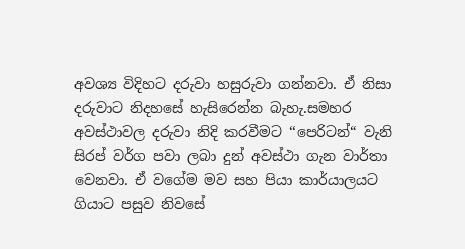අවශ්‍ය විදිහට දරුවා හසුරුවා ගන්නවා. ඒ නිසා දරුවාට නිදහසේ හැසිරෙන්න බැහැ.සමහර අවස්ථාවල දරුවා නිදි කරවීමට ‘‘පෙරිටන්“ වැනි සිරප් වර්ග පවා ලබා දුන් අවස්ථා ගැන වාර්තා වෙනවා. ඒ වගේම මව සහ පියා කාර්යාලයට ගියාට පසුව නිවසේ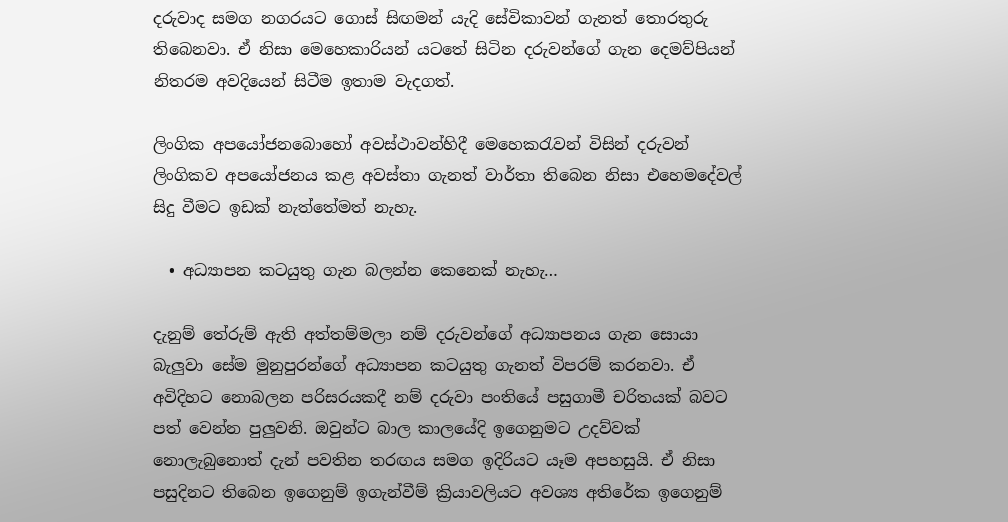දරුවාද සමග නගරයට ගොස් සිඟමන් යැදි සේවිකාවන් ගැනත් තොරතුරු තිබෙනවා. ඒ නිසා මෙහෙකාරියන් යටතේ සිටින දරුවන්ගේ ගැන දෙමව්පියන් නිතරම අවදියෙන් සිටීම ඉතාම වැදගත්.

ලිංගික අපයෝජනබොහෝ අවස්ථාවන්හිදී මෙහෙකරැවන් විසින් දරුවන් ලිංගිකව අපයෝජනය කළ අවස්තා ගැනත් වාර්තා තිබෙන නිසා එහෙමදේවල් සිදු වීමට ඉඩක් නැත්තේමත් නැහැ.

  • අධ්‍යාපන කටයුතු ගැන බලන්න කෙනෙක් නැහැ…

දැනුම් තේරුම් ඇති අත්තම්මලා නම් දරුවන්ගේ අධ්‍යාපනය ගැන සොයා බැලුවා සේම මුනුපුරන්ගේ අධ්‍යාපන කටයුතු ගැනත් විපරම් කරනවා. ඒ අවිදිහට නොබලන පරිසරයකදී නම් දරුවා පංතියේ පසුගාමී චරිතයක් බවට පත් වෙන්න පුලුවනි. ඔවුන්ට බාල කාලයේදි ඉගෙනුමට උදව්වක් නොලැබුනොත් දැන් පවතින තරඟය සමග ඉදිරියට යෑම අපහසුයි. ඒ නිසා පසුදිනට තිබෙන ඉගෙනුම් ඉගැන්වීම් ක්‍රියාවලියට අවශ්‍ය අතිරේක ඉගෙනුම්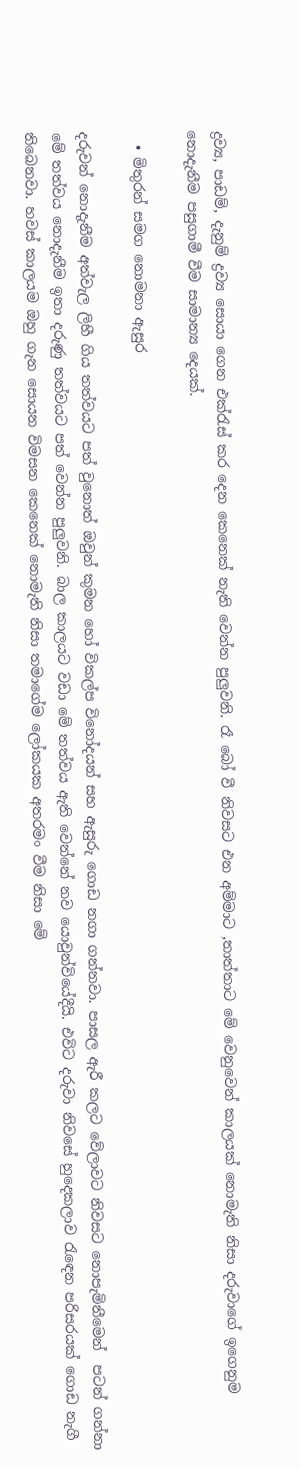ද්‍රව්‍ය, පාඩම්, දැනුම් ද්‍රව්‍ය සොයා ගෙන එක්රැස් කර දෙන කෙනෙක් නැති වෙන්න පුලුවනි. රෑ බෝ වී නිවසට එන අම්මාට ,තාත්තාට මේ වෙනුවෙන් කාලයක් නොමැති නිසා දරුවාගේ ඉගෙනුම නොදැනීම පසුගාමී වීම සාමාන්‍ය දෙයක්.

  • මිතුරන් සමග නොමනා ඇසුර

දරුවන් නොදැනීම අත්වැල ලිහී ගිය තත්වයට පත් වුනොත් ඔවුන් කුමන හෝ විකල්ප විනෝදයන් සහ ඇසුරු ගොඩ නගා ගන්නවා. පාසල ඇරී කලට වේලාවට නිවසට නොපැමිනීමෙන්  පටන් ගන්නා මේ තත්වය නොදැනීම ඉතා දරුණු තත්වයට පත් වෙන්න පුලුවනි. බාල කාලයට වඩා මේ තත්වය ඇති වෙන්නේ නව යොවුන්වියේදීයි. එවිට දරුවා නිවසේ හුදෙකලාව රැඳෙන පරිසරයක් ගොඩ නැගී තිබෙනවා. හවස් කාලයම ඔහු ගැන සොයන විමසන කෙනෙක් නොමැති නිසා තමාගේම ලෝකයක අතරමං වීම නිසා මේ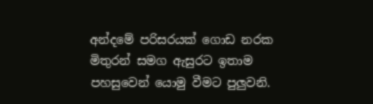අන්දමේ පරිසරයක් ගොඩ නරක මිතුරන් සමග ඇසුරට ඉතාම පහසුවෙන් යොමු වීමට පුලුවනි.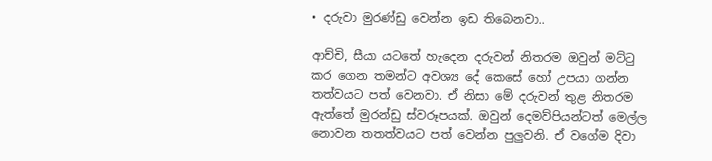• දරුවා මුරණ්ඩු වෙන්න ඉඩ තිබෙනවා..

ආච්චි, සීයා යටතේ හැදෙන දරුවන් නිතරම ඔවුන් මට්ටු කර ගෙන තමන්ට අවශ්‍ය දේ කෙසේ හෝ උපයා ගන්න තත්වයට පත් වෙනවා. ඒ නිසා මේ දරුවන් තුළ නිතරම ඇත්තේ මුරන්ඩු ස්වරූපයක්. ඔවුන් දෙමව්පියන්ටත් මෙල්ල නොවන තතත්වයට පත් වෙන්න පුලුවනි. ඒ වගේම දිවා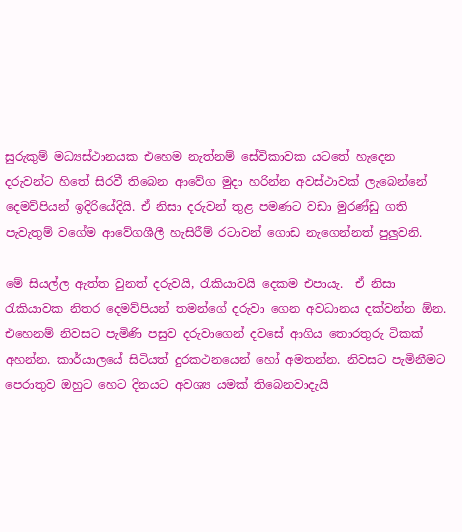සුරුකුම් මධ්‍යස්ථානයක එහෙම නැත්නම් සේවිකාවක යටතේ හැදෙන දරුවන්ට හිතේ සිරවී තිබෙන ආවේග මුදා හරින්න අවස්ථාවක් ලැබෙන්නේ දෙමව්පියන් ඉදිරියේදියි. ඒ නිසා දරුවන් තුළ පමණට වඩා මුරණ්ඩු ගති පැවැතුම් වගේම ආවේගශීලී හැසිරීම් රටාවන් ගොඩ නැගෙන්නත් පුලුවනි.

මේ සියල්ල ඇත්ත වුනත් දරුවයි, රැකියාවයි දෙකම එපායැ.  ඒ නිසා රැකියාවක නිතර දෙමව්පියන් තමන්ගේ දරුවා ගෙන අවධානය දක්වන්න ඕන. එහෙනම් නිවසට පැමිණි පසුව දරුවාගෙන් දවසේ ආගිය තොරතුරු ටිකක් අහන්න. කාර්යාලයේ සිටියත් දුරකථනයෙන් හෝ අමතන්න. නිවසට පැමිනීමට පෙරාතුව ඔහුට හෙට දිනයට අවශ්‍ය යමක් තිබෙනවාදැයි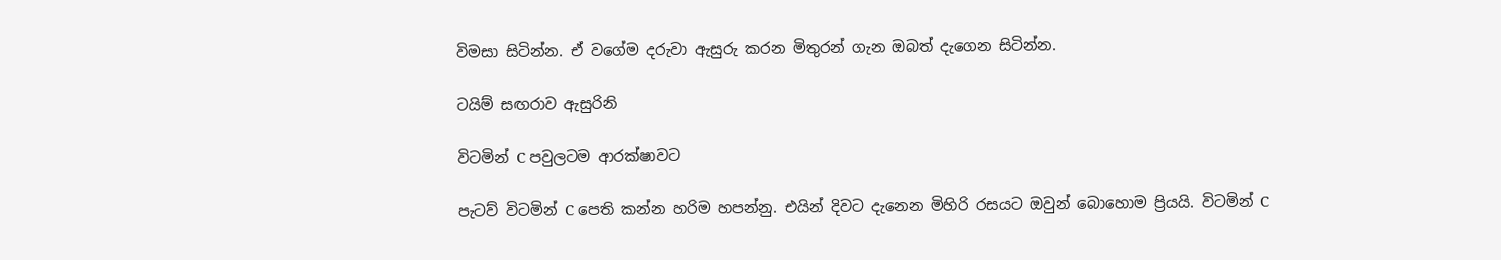විමසා සිටින්න. ඒ වගේම දරුවා ඇසුරු කරන මිතුරන් ගැන ඔබත් දැගෙන සිටින්න.

ටයිම් සඟරාව ඇසුරිනි

විටමින් C පවුලටම ආරක්ෂාවට

පැටව් විටමින් C පෙති කන්න හරිම හපන්නු. එයින් දිවට දැනෙන මිහිරි රසයට ඔවුන් බොහොම ප්‍රියයි. විටමින් C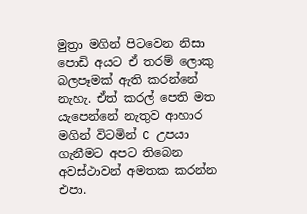මුත්‍රා මගින් පිටවෙන නිසා පොඩි අයට ඒ තරම් ලොකු බලපෑමක් ඇති කරන්නේ නැහැ. ඒත් කරල් පෙති මත යැපෙන්නේ නැතුව ආහාර මගින් විටමින් C උපයා ගැනීමට අපට තිබෙන අවස්ථාවන් අමතක කරන්න එපා.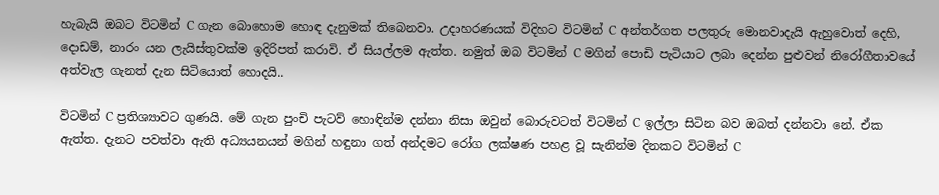හැබැයි ඔබට විටමින් C ගැන බොහොම හොඳ දැනුමක් තිබෙනවා. උදාහරණයක් විදිහට විටමින් C අන්තර්ගත පලතුරු මොනවාදැයි ඇහුවොත් දෙහි, දොඩම්, නාරං යන ලැයිස්තුවක්ම ඉදිරිපත් කරාවි. ඒ සියල්ලම ඇත්ත. නමුත් ඔබ විටමින් C මගින් පොඩි පැටියාට ලබා දෙන්න පුළුවන් නිරෝගීතාවයේ අත්වැල ගැනත් දැන සිටියොත් හොදයි..

විටමින් C ප්‍රතිශ්‍යාවට ගුණයි. මේ ගැන පුංචි පැටව් හොඳින්ම දන්නා නිසා ඔවුන් බොරුවටත් විටමින් C ඉල්ලා සිටින බව ඔබත් දන්නවා නේ. ඒක ඇත්ත. දැනට පවත්වා ඇති අධ්‍යයනයන් මගින් හඳුනා ගත් අන්දමට රෝග ලක්ෂණ පහළ වූ සැනින්ම දිනකට විටමින් C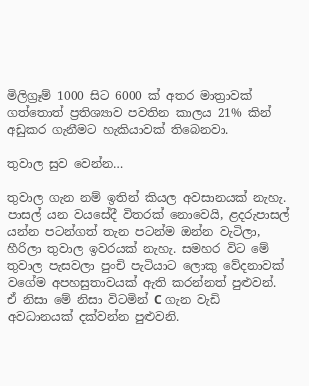මිලිග්‍රෑම් 1000 සිට 6000 ක් අතර මාත්‍රාවක් ගත්තොත් ප්‍රතිශ්‍යාව පවතින කාලය 21% කින් අඩුකර ගැනීමට හැකියාවක් තිබෙනවා.

තුවාල සුව වෙන්න…

තුවාල ගැන නම් ඉතින් කියල අවසානයක් නැහැ. පාසල් යන වයසේදී විතරක් නොවෙයි, ළදරුපාසල් යන්න පටන්ගත් තැන පටන්ම ඔන්න වැටිලා, හීරිලා තුවාල ඉවරයක් නැහැ. සමහර විට මේ තුවාල පැසවලා පුංචි පැටියාට ලොකු වේදනාවක් වගේම අපහසුතාවයක් ඇති කරන්නත් පුළුවන්. ඒ නිසා මේ නිසා විටමින් C ගැන වැඩි අවධානයක් දක්වන්න පුළුවනි.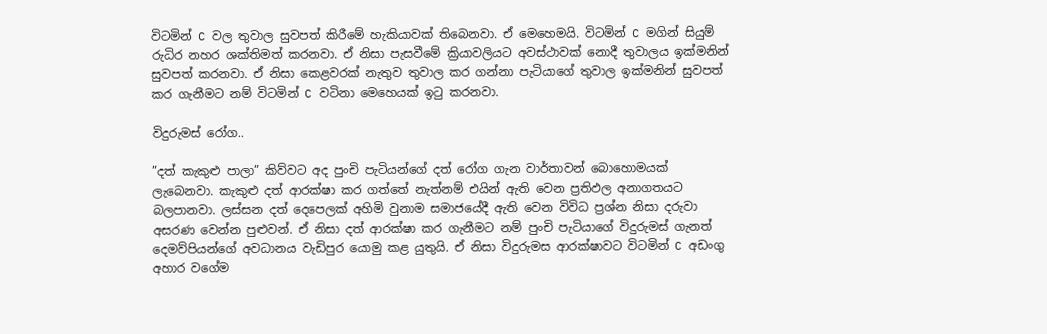විටමින් C වල තුවාල සුවපත් කිරීමේ හැකියාවක් තිබෙනවා. ඒ මෙහෙමයි. විටමින් C මගින් සියුම් රුධිර නහර ශක්තිමත් කරනවා. ඒ නිසා පැසවීමේ ක්‍රියාවලියට අවස්ථාවක් නොදී තුවාලය ඉක්මනින් සුවපත් කරනවා. ඒ නිසා කෙළවරක් නැතුව තුවාල කර ගන්නා පැටියාගේ තුවාල ඉක්මනින් සුවපත් කර ගැනීමට නම් විටමින් C වටිනා මෙහෙයක් ඉටු කරනවා.

විදුරුමස් රෝග..

”දත් කැකුළු පාලා” කිව්වට අද පුංචි පැටියන්ගේ දත් රෝග ගැන වාර්තාවන් බොහොමයක් ලැබෙනවා. කැකුළු දත් ආරක්ෂා කර ගත්තේ නැත්නම් එයින් ඇති වෙන ප්‍රතිඵල අනාගතයට බලපානවා. ලස්සන දත් දෙපෙලක් අහිමි වුනාම සමාජයේදී ඇති වෙන විවිධ ප්‍රශ්න නිසා දරුවා අසරණ වෙන්න පුළුවන්. ඒ නිසා දත් ආරක්ෂා කර ගැනීමට නම් පුංචි පැටියාගේ විදුරුමස් ගැනත් දෙමව්පියන්ගේ අවධානය වැඩිපුර යොමු කළ යුතුයි. ඒ නිසා විදුරුමස ආරක්ෂාවට විටමින් C අඩංගු අහාර වගේම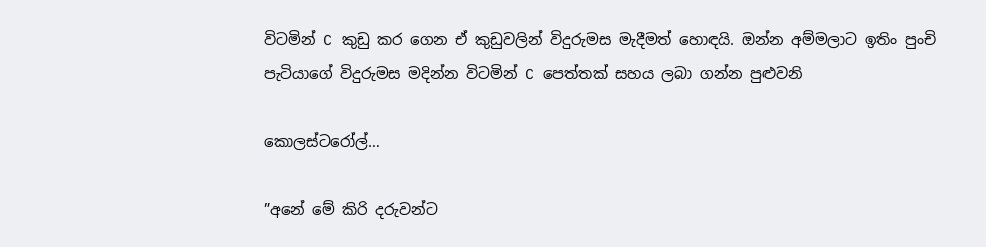විටමින් C කුඩු කර ගෙන ඒ කුඩුවලින් විදුරුමස මැදීමත් හොඳයි. ඔන්න අම්මලාට ඉතිං පුංචි පැටියාගේ විදුරුමස මදින්න විටමින් C පෙත්තක් සහය ලබා ගන්න පුළුවනි

කොලස්ටරෝල්…

”අනේ මේ කිරි දරුවන්ට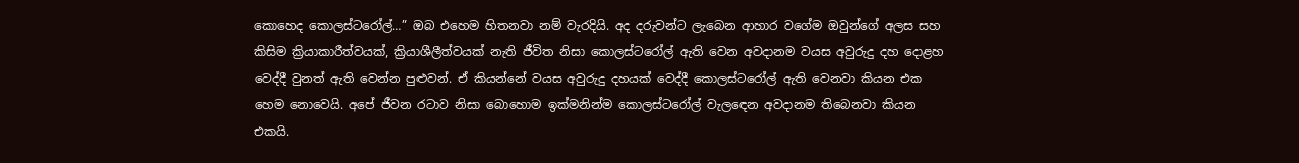කොහෙද කොලස්ටරෝල්…” ඔබ එහෙම හිතනවා නම් වැරදියි. අද දරුවන්ට ලැබෙන ආහාර වගේම ඔවුන්ගේ අලස සහ කිසිම ක්‍රියාකාරීත්වයක්, ක්‍රියාශීලීත්වයක් නැති ජීවිත නිසා කොලස්ටරෝල් ඇති වෙන අවදානම වයස අවුරුදු දහ දොළහ වෙද්දී වුනත් ඇති වෙන්න පුළුවන්. ඒ කියන්නේ වයස අවුරුදු දහයක් වෙද්දී කොලස්ටරෝල් ඇති වෙනවා කියන එක හෙම නොවෙයි. අපේ ජීවන රටාව නිසා බොහොම ඉක්මනින්ම කොලස්ටරෝල් වැලඳෙන අවදානම තිබෙනවා කියන එකයි.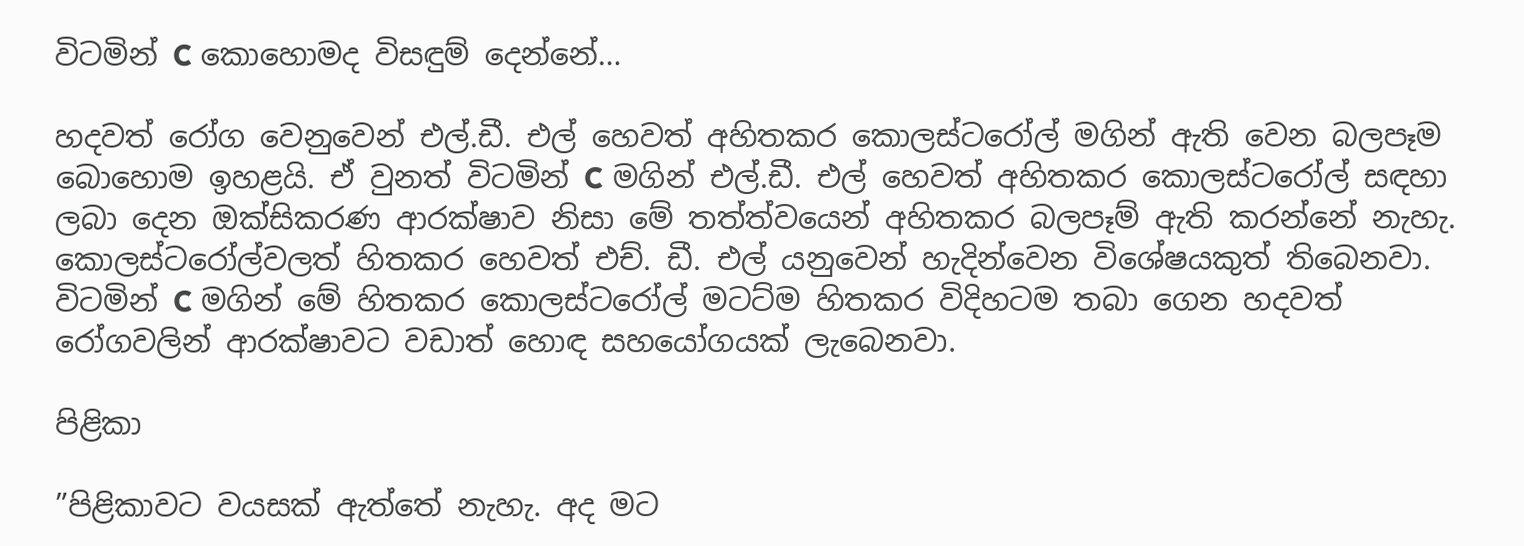විටමින් C කොහොමද විසඳුම් දෙන්නේ…

හදවත් රෝග වෙනුවෙන් එල්.ඩී. එල් හෙවත් අහිතකර කොලස්ටරෝල් මගින් ඇති වෙන බලපෑම බොහොම ඉහළයි. ඒ වුනත් විටමින් C මගින් එල්.ඩී. එල් හෙවත් අහිතකර කොලස්ටරෝල් සඳහා ලබා දෙන ඔක්සිකරණ ආරක්ෂාව නිසා මේ තත්ත්වයෙන් අහිතකර බලපෑම් ඇති කරන්නේ නැහැ. කොලස්ටරෝල්වලත් හිතකර හෙවත් එච්. ඩී. එල් යනුවෙන් හැදින්වෙන විශේෂයකුත් තිබෙනවා. විටමින් C මගින් මේ හිතකර කොලස්ටරෝල් මටට්ම හිතකර විදිහටම තබා ගෙන හදවත් රෝගවලින් ආරක්ෂාවට වඩාත් හොඳ සහයෝගයක් ලැබෙනවා.

පිළිකා

”පිළිකාවට වයසක් ඇත්තේ නැහැ. අද මට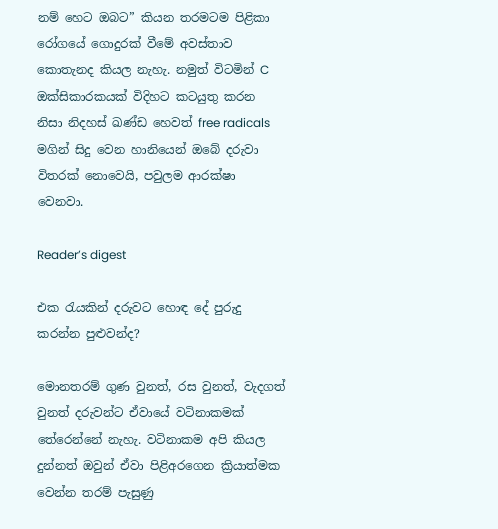නම් හෙට ඔබට” කියන තරමටම පිළිකා රෝගයේ ගොදුරක් වීමේ අවස්තාව කොතැනද කියල නැහැ. නමුත් විටමින් C ඔක්සිකාරකයක් විදිහට කටයුතු කරන නිසා නිදහස් ඛණ්ඩ හෙවත් free radicals මගින් සිදු වෙන හානියෙන් ඔබේ දරුවා විතරක් නොවෙයි, පවුලම ආරක්ෂා වෙනවා.

Reader’s digest

එක රැයකින් දරුවට හොඳ දේ පුරුදු කරන්න පුළුවන්ද?

මොනතරම් ගුණ වුනත්, රස වුනත්, වැදගත් වුනත් දරුවන්ට ඒවායේ වටිනාකමක් තේරෙන්නේ නැහැ. වටිනාකම අපි කියල දුන්නත් ඔවුන් ඒවා පිළිඅරගෙන ක්‍රියාත්මක වෙන්න තරම් පැසුණු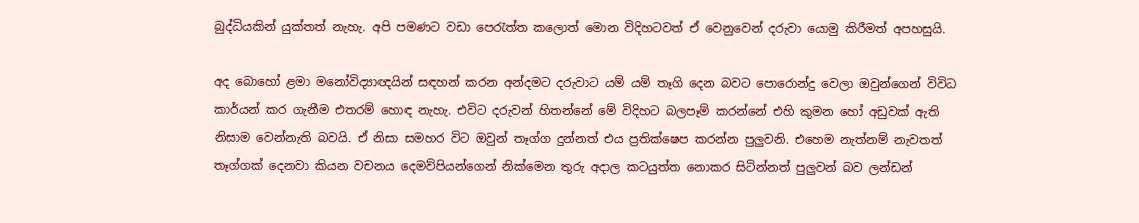බුද්ධියකින් යුක්තත් නැහැ. අපි පමණට වඩා පෙරැත්ත කලොත් මොන විදිහටවත් ඒ වෙනුවෙන් දරුවා යොමු කිරීමත් අපහසුයි.

අද බොහෝ ළමා මනෝවිද්‍යාඥයින් සඳහන් කරන අන්දමට දරුවාට යම් යම් තෑගි දෙන බවට පොරොන්දු වෙලා ඔවුන්ගෙන් විවිධ කාර්යන් කර ගැනීම එතරම් හොඳ නැහැ. එවිට දරුවන් හිතන්නේ මේ විදිහට බලපෑම් කරන්නේ එහි කුමන හෝ අඩුවක් ඇති නිසාම වෙන්නැති බවයි. ඒ නිසා සමහර විට ඔවුන් තෑග්ග දුන්නත් එය ප්‍රතික්ෂෙප කරන්න පුලුවනි. එහෙම නැත්නම් නැවතත් තෑග්ගක් දෙනවා කියන වචනය දෙමව්පියන්ගෙන් නික්මෙන තුරු අදාල කටයුත්ත නොකර සිටින්නත් පුලුවන් බව ලන්ඩන්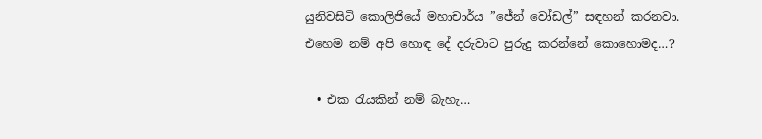යුනිවසිටි කොලිජියේ මහාචාර්ය ”ජේන් වෝඩල්” සඳහන් කරනවා. එහෙම නම් අපි හොඳ දේ දරුවාට පුරුදු කරන්නේ කොහොමද…?

  • එක රැයකින් නම් බැහැ…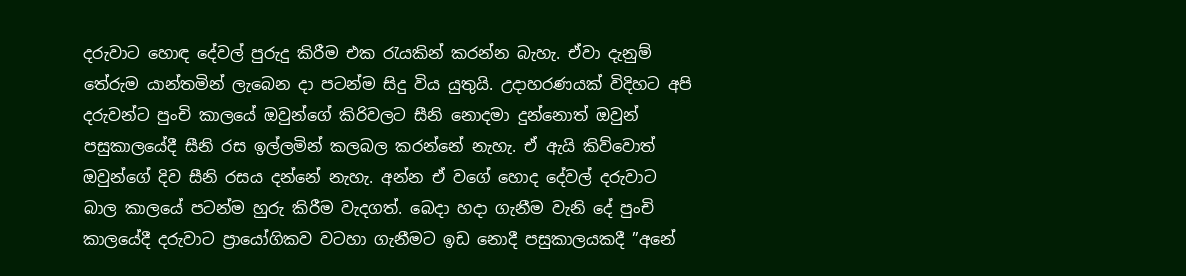දරුවාට හොඳ දේවල් පුරුදු කිරීම එක රැයකින් කරන්න බැහැ. ඒවා දැනුම් තේරුම යාන්තමින් ලැබෙන දා පටන්ම සිදු විය යුතුයි. උදාහරණයක් විදිහට අපි දරුවන්ට පුංචි කාලයේ ඔවුන්ගේ කිරිවලට සීනි නොදමා දුන්නොත් ඔවුන් පසුකාලයේදී සීනි රස ඉල්ලමින් කලබල කරන්නේ නැහැ. ඒ ඇයි කිව්වොත් ඔවුන්ගේ දිව සීනි රසය දන්නේ නැහැ. අන්න ඒ වගේ හොද දේවල් දරුවාට බාල කාලයේ පටන්ම හුරු කිරීම වැදගත්. බෙදා හදා ගැනීම වැනි දේ පුංචි කාලයේදී දරුවාට ප්‍රායෝගිකව වටහා ගැනීමට ඉඩ නොදී පසුකාලයකදී ”අනේ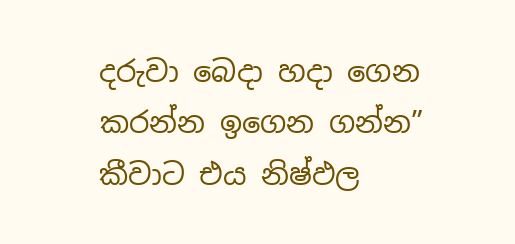දරුවා බෙදා හදා ගෙන කරන්න ඉගෙන ගන්න” කීවාට එය නිෂ්ඵල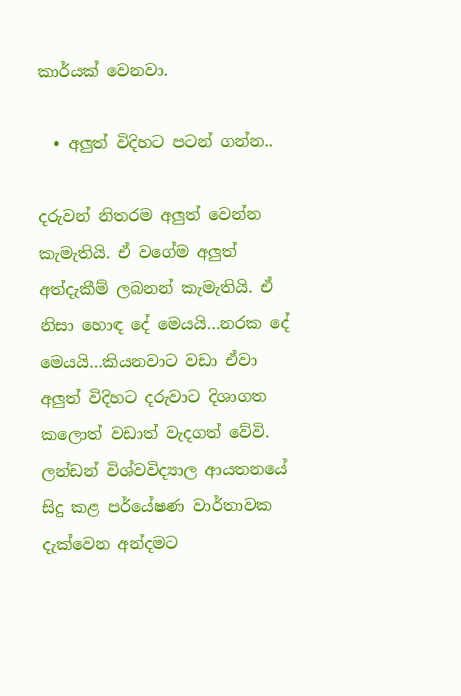කාර්යක් වෙනවා.

  • අලුත් විදිහට පටන් ගන්න..

දරුවන් නිතරම අලුත් වෙන්න කැමැතියි. ඒ වගේම අලුත් අත්දැකීම් ලබනන් කැමැතියි. ඒ නිසා හොඳ දේ මෙයයි…නරක දේ මෙයයි…කියනවාට වඩා ඒවා අලුත් විදිහට දරුවාට දිශාගත කලොත් වඩාත් වැදගත් වේවි. ලන්ඩන් විශ්වවිද්‍යාල ආයතනයේ සිදු කළ පර්යේෂණ වාර්තාවක දැක්වෙන අන්දමට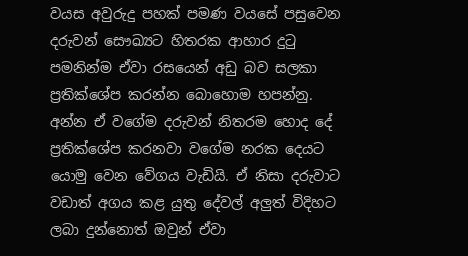වයස අවුරුදු පහක් පමණ වයසේ පසුවෙන දරුවන් සෞඛ්‍යට හිතරක ආහාර දුටු පමනින්ම ඒවා රසයෙන් අඩු බව සලකා ප්‍රතික්ශේප කරන්න බොහොම හපන්නු. අන්න ඒ වගේම දරුවන් නිතරම හොද දේ ප්‍රතික්ශේප කරනවා වගේම නරක දෙයට යොමු වෙන වේගය වැඩියි. ඒ නිසා දරුවාට වඩාත් අගය කළ යුතු දේවල් අලුත් විදිහට ලබා දුන්නොත් ඔවුන් ඒවා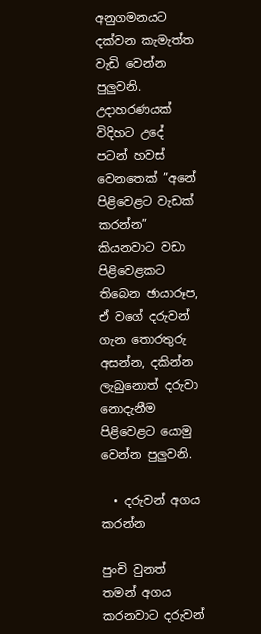අනුගමනයට දක්වන කැමැත්ත වැඩි වෙන්න පුලුවනි. උදාහරණයක් විදිහට උදේ පටන් හවස් වෙනතෙක් ”අනේ පිළිවෙළට වැඩක් කරන්න” කියනවාට වඩා පිළිවෙළකට තිබෙන ඡායාරූප, ඒ වගේ දරුවන් ගැන තොරතුරු අසන්න, දකින්න ලැබුනොත් දරුවා නොදැනීම පිළිවෙළට යොමු වෙන්න පුලුවනි.

  • දරුවන් අගය කරන්න

පුංචි වුනත් තමන් අගය කරනවාට දරුවන්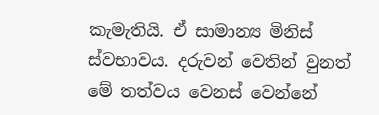කැමැතියි. ඒ සාමාන්‍ය මිනිස් ස්වභාවය. දරුවන් වෙතින් වුනත් මේ තත්වය වෙනස් වෙන්නේ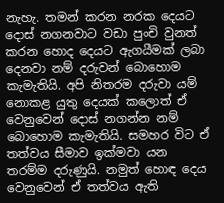නැහැ. තමන් කරන නරක දෙයට දොස් නගනවාට වඩා පුංචි වුනත් කරන හොද දෙයට ඇගයීමක් ලබා දෙනවා නම් දරුවන් බොහොම කැමැතියි. අපි නිතරම දරුවා යම් නොකළ යුතු දෙයක් කලොත් ඒ වෙනුවෙන් දොස් නගන්න නම් බොහොම කැමැතියි. සමහර විට ඒ තත්වය සීමාව ඉක්මවා යන තරම්ම දරුණුයි. නමුත් හොඳ දෙය වෙනුවෙන් ඒ තත්වය ඇති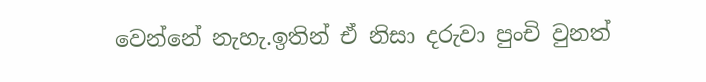වෙන්නේ නැහැ.ඉතින් ඒ නිසා දරුවා පුංචි වුනත්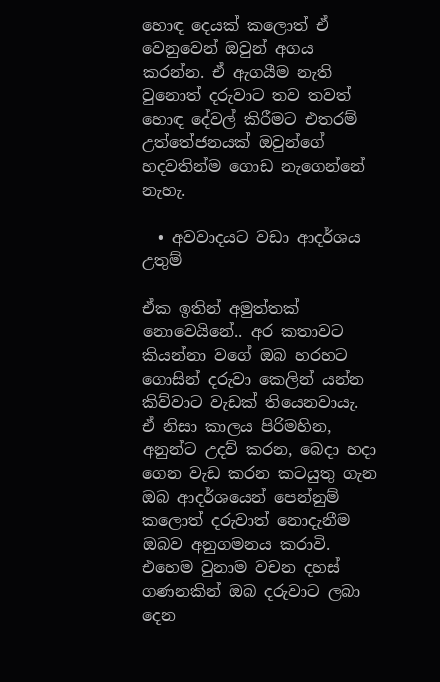හොඳ දෙයක් කලොත් ඒ වෙනුවෙන් ඔවුන් අගය කරන්න. ඒ ඇගයීම නැති වුනොත් දරුවාට තව තවත් හොඳ දේවල් කිරීමට එතරම් උත්තේජනයක් ඔවුන්ගේ හදවතින්ම ගොඩ නැගෙන්නේ නැහැ.

  • අවවාදයට වඩා ආදර්ශය උතුම්

ඒක ඉතින් අමුත්තක් නොවෙයිනේ.. අර කතාවට කියන්නා වගේ ඔබ හරහට ගොසින් දරුවා කෙලින් යන්න කිව්වාට වැඩක් තියෙනවායැ. ඒ නිසා කාලය පිරිමහින, අනුන්ට උදව් කරන, බෙදා හදා ගෙන වැඩ කරන කටයුතු ගැන ඔබ ආදර්ශයෙන් පෙන්නුම් කලොත් දරුවාත් නොදැනීම ඔබව අනුගමනය කරාවි. එහෙම වුනාම වචන දහස් ගණනකින් ඔබ දරුවාට ලබා දෙන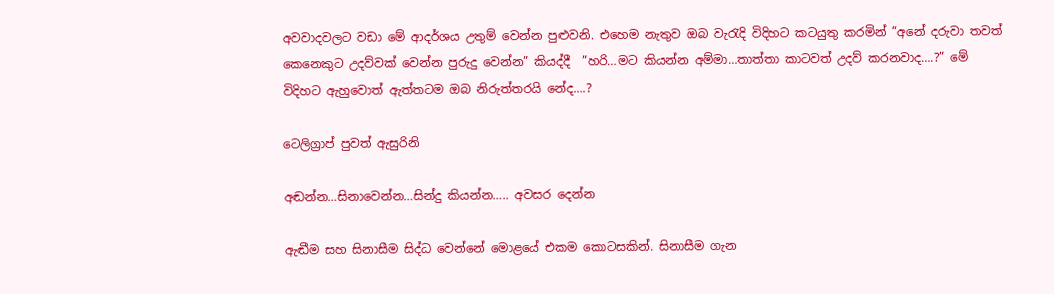අවවාදවලට වඩා මේ ආදර්ශය උතුම් වෙන්න පුළුවනි. එහෙම නැතුව ඔබ වැරැදි විදිහට කටයුතු කරමින් ”අනේ දරුවා තවත් කෙනෙකුට උදව්වක් වෙන්න පුරුදු වෙන්න” කියද්දී  ”හරි…මට කියන්න අම්මා…තාත්තා කාටවත් උදව් කරනවාද….?” මේ විදිහට ඇහුවොත් ඇත්තටම ඔබ නිරුත්තරයි නේද….?

ටෙලිග්‍රාප් පුවත් ඇසුරිනි

අඬන්න…සිනාවෙන්න…සින්දු කියන්න….. අවසර දෙන්න

ඇඬීම සහ සිනාසීම සිද්ධ වෙන්නේ මොළයේ එකම කොටසකින්. සිනාසීම ගැන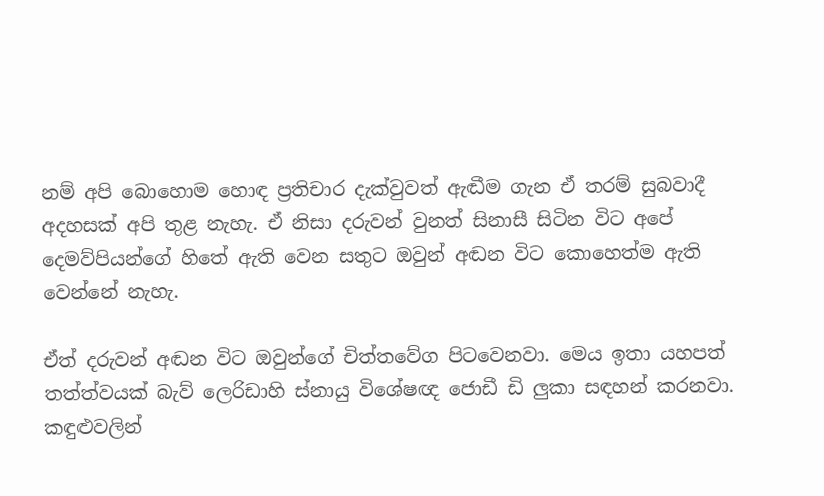නම් අපි බොහොම හොඳ ප්‍රතිචාර දැක්වුවත් ඇඬීම ගැන ඒ තරම් සුබවාදී අදහසක් අපි තුළ නැහැ. ඒ නිසා දරුවන් වුනත් සිනාසී සිටින විට අපේ දෙමව්පියන්ගේ හිතේ ඇති වෙන සතුට ඔවුන් අඬන විට කොහෙත්ම ඇති වෙන්නේ නැහැ.

ඒත් දරුවන් අඬන විට ඔවුන්ගේ චිත්තවේග පිටවෙනවා. මෙය ඉතා යහපත් තත්ත්වයක් බැව් ලෙරිඩාහි ස්නායු විශේෂඥ ජොඩී ඩි ලුකා සඳහන් කරනවා. කඳුළුවලින්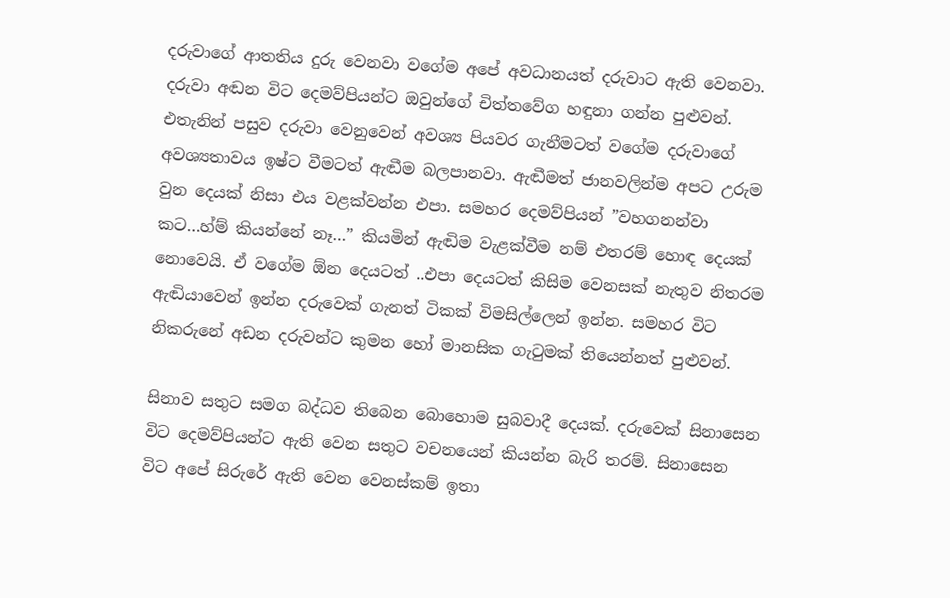දරුවාගේ ආතතිය දුරු වෙනවා වගේම අපේ අවධානයත් දරුවාට ඇති වෙනවා. දරුවා අඬන විට දෙමව්පියන්ට ඔවුන්ගේ චිත්තවේග හඳුනා ගන්න පුළුවන්. එතැනින් පසුව දරුවා වෙනුවෙන් අවශ්‍ය පියවර ගැනීමටත් වගේම දරුවාගේ අවශ්‍යතාවය ඉෂ්ට වීමටත් ඇඬීම බලපානවා. ඇඬීමත් ජානවලින්ම අපට උරුම වුන දෙයක් නිසා එය වළක්වන්න එපා. සමහර දෙමව්පියන් ”වහගනන්වා කට…හ්ම් කියන්නේ නෑ…” කියමින් ඇඬිම වැළක්වීම නම් එතරම් හොඳ දෙයක් නොවෙයි. ඒ වගේම ඕන දෙයටත් ..එපා දෙයටත් කිසිම වෙනසක් නැතුව නිතරම ඇඬියාවෙන් ඉන්න දරුවෙක් ගැනත් ටිකක් විමසිල්ලෙන් ඉන්න. සමහර විට නිකරුනේ අඩන දරුවන්ට කුමන හෝ මානසික ගැටුමක් තියෙන්නත් පුළුවන්.

සිනාව සතුට සමග බද්ධව තිබෙන බොහොම සුබවාදී දෙයක්. දරුවෙක් සිනාසෙන විට දෙමව්පියන්ට ඇති වෙන සතුට වචනයෙන් කියන්න බැරි තරම්. සිනාසෙන විට අපේ සිරුරේ ඇති වෙන වෙනස්කම් ඉතා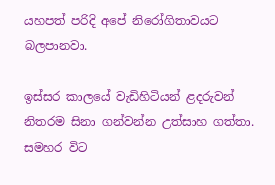යහපත් පරිදි අපේ නිරෝගිතාවයට බලපානවා.

ඉස්සර කාලයේ වැඩිහිටියන් ළදරුවන් නිතරම සිනා ගන්වන්න උත්සාහ ගත්තා. සමහර විට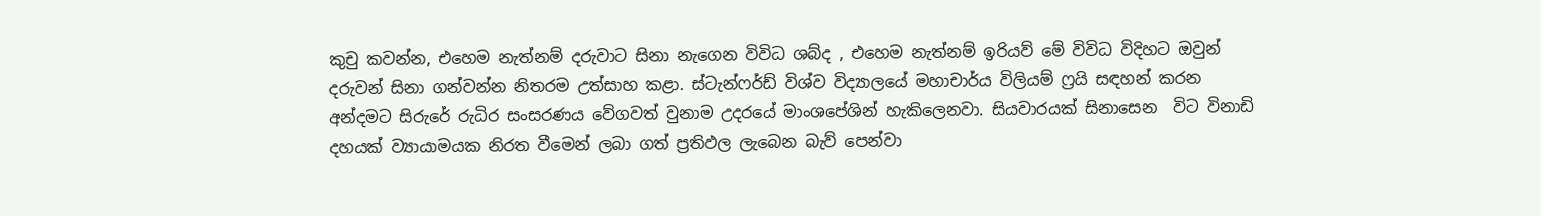කුචු කවන්න, එහෙම නැත්නම් දරුවාට සිනා නැගෙන විවිධ ශබ්ද , එහෙම නැත්නම් ඉරියව් මේ විවිධ විදිහට ඔවුන් දරුවන් සිනා ගන්වන්න නිතරම උත්සාහ කළා. ස්ටැන්ෆර්ඩ් විශ්ව විද්‍යාලයේ මහාචාර්ය විලියම් ෆ්‍රයි සඳහන් කරන අන්දමට සිරුරේ රුධිර සංසරණය වේගවත් වුනාම උදරයේ මාංශපේශින් හැකිලෙනවා. සියවාරයක් සිනාසෙන  විට විනාඩි දහයක් ව්‍යායාමයක නිරත වීමෙන් ලබා ගත් ප්‍රතිඵල ලැබෙන බැව් පෙන්වා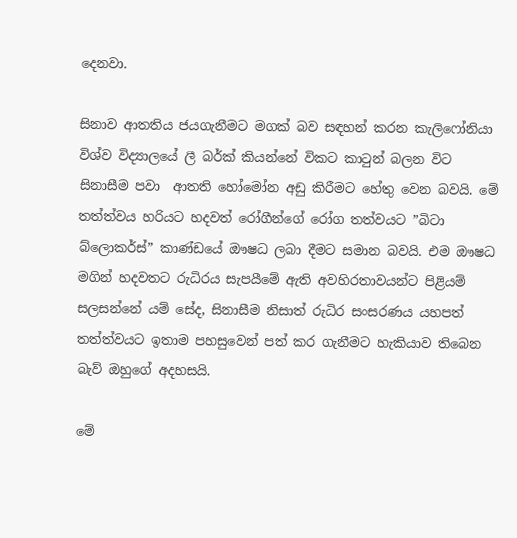දෙනවා.

සිනාව ආතතිය ජයගැනීමට මගක් බව සඳහන් කරන කැලිෆෝනියා විශ්ව විද්‍යාලයේ ලී බර්ක් කියන්නේ විකට කාටුන් බලන විට සිනාසීම පවා  ආතති හෝමෝන අඩු කිරීමට හේතු වෙන බවයි. මේ තත්ත්වය හරියට හදවත් රෝගීන්ගේ රෝග තත්වයට ”බිටා බ්ලොකර්ස්” කාණ්ඩයේ ඖෂධ ලබා දීමට සමාන බවයි. එම ඖෂධ මගින් හදවතට රුධිරය සැපයීමේ ඇති අවහිරතාවයන්ට පිළියම් සලසන්නේ යම් සේද, සිනාසීම නිසාත් රුධිර සංසරණය යහපත් තත්ත්වයට ඉතාම පහසුවෙන් පත් කර ගැනීමට හැකියාව තිබෙන බැව් ඔහුගේ අදහසයි.

මේ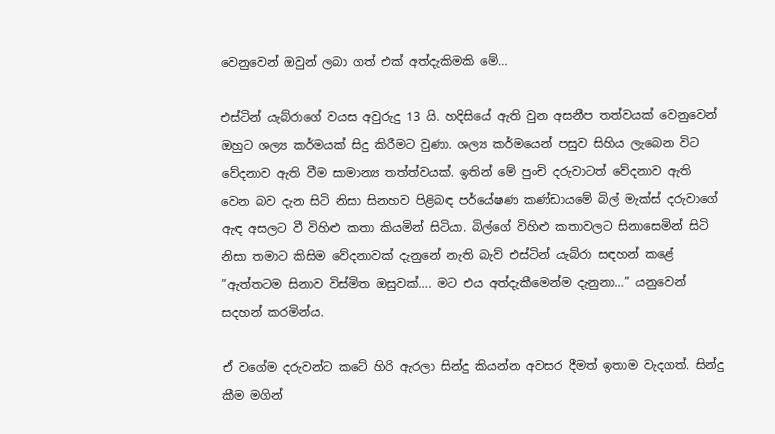වෙනුවෙන් ඔවුන් ලබා ගත් එක් අත්දැකිමකි මේ…

එස්ටින් යැබ්රාගේ වයස අවුරුදු 13 යි. හදිසියේ ඇති වුන අසනීප තත්වයක් වෙනුවෙන් ඔහුට ශල්‍ය කර්මයක් සිදු කිරීමට වුණා. ශල්‍ය කර්මයෙන් පසුව සිහිය ලැබෙන විට වේදනාව ඇති වීම සාමාන්‍ය තත්ත්වයක්. ඉතින් මේ පුංචි දරුවාටත් වේදනාව ඇති වෙන බව දැන සිටි නිසා සිනහව පිළිබඳ පර්යේෂණ කණ්ඩායමේ බිල් මැක්ස් දරුවාගේ ඇඳ අසලට වී විහිළු කතා කියමින් සිටියා. බිල්ගේ විහිළු කතාවලට සිනාසෙමින් සිටි නිසා තමාට කිසිම වේදනාවක් දැනුනේ නැති බැව් එස්ටින් යැබ්රා සඳහන් කළේ ”ඇත්තටම සිනාව විස්මිත ඔසුවක්…. මට එය අත්දැකීමෙන්ම දැනුනා…” යනුවෙන් සදහන් කරමින්ය.

ඒ වගේම දරුවන්ට කටේ හිරි ඇරලා සින්දු කියන්න අවසර දීමත් ඉතාම වැදගත්. සින්දු කීම මගින්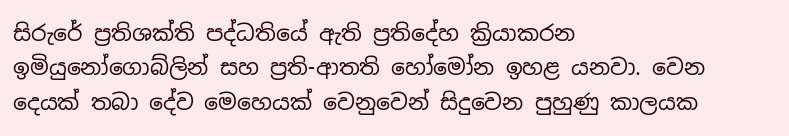සිරුරේ ප්‍රතිශක්ති පද්ධතියේ ඇති ප්‍රතිදේහ ක්‍රියාකරන ඉමියුනෝගොබ්ලින් සහ ප්‍රති-ආතති හෝමෝන ඉහළ යනවා. වෙන දෙයක් තබා දේව මෙහෙයක් වෙනුවෙන් සිදුවෙන පුහුණු කාලයක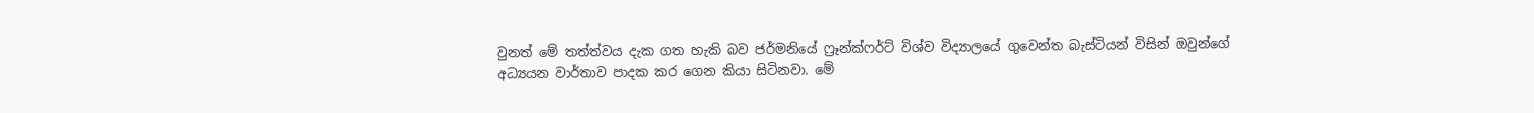වුනත් මේ තත්ත්වය දැක ගත හැකි බව ජර්මනියේ ෆ්‍රෑන්ක්ෆර්ට් විශ්ව විද්‍යාලයේ ගුවෙන්ත බැස්ටියන් විසින් ඔවුන්ගේ අධ්‍යයන වාර්තාව පාදක කර ගෙන කියා සිටිනවා. මේ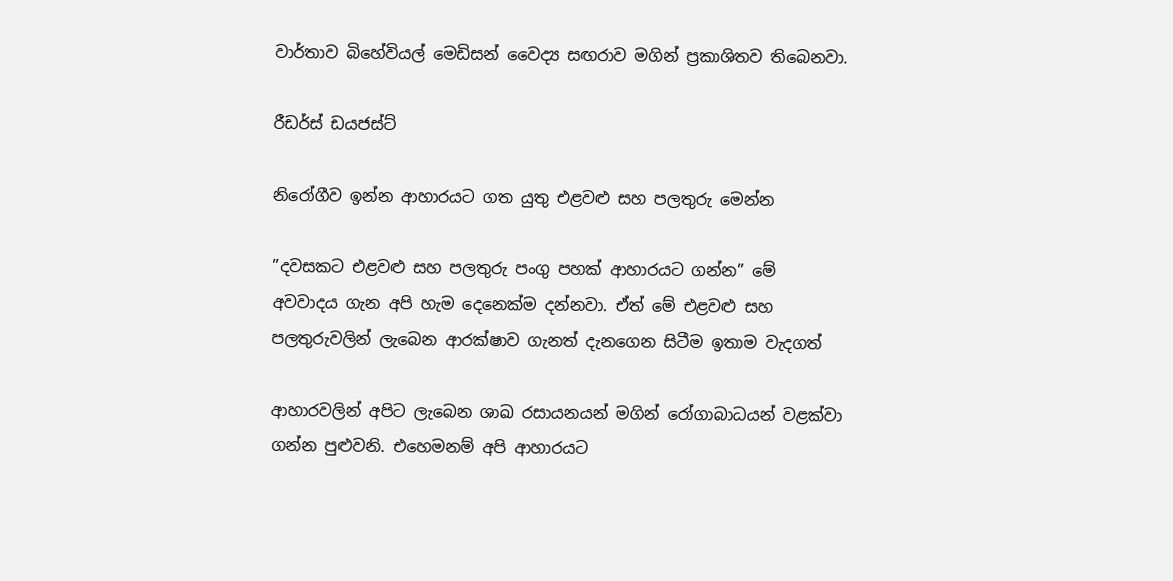වාර්තාව බිහේවියල් මෙඩිසන් වෛද්‍ය සඟරාව මගින් ප්‍රකාශිතව තිබෙනවා.

රීඩර්ස් ඩයජස්ට්

නිරෝගීව ඉන්න ආහාරයට ගත යුතු එළවළු සහ පලතුරු මෙන්න

”දවසකට එළවළු සහ පලතුරු පංගු පහක් ආහාරයට ගන්න” මේ  අවවාදය ගැන අපි හැම දෙනෙක්ම දන්නවා. ඒත් මේ එළවළු සහ පලතුරුවලින් ලැබෙන ආරක්ෂාව ගැනත් දැනගෙන සිටීම ඉතාම වැදගත්

ආහාරවලින් අපිට ලැබෙන ශාඛ රසායනයන් මගින් රෝගාබාධයන් වළක්වා ගන්න පුළුවනි. එහෙමනම් අපි ආහාරයට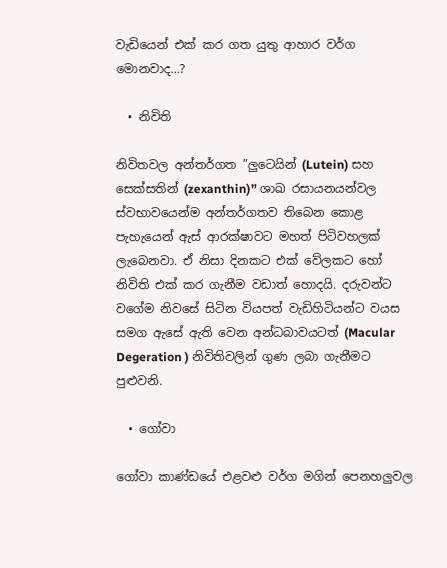වැඩියෙන් එක් කර ගත යුතු ආහාර වර්ග මොනවාද…?

  • නිවිති

නිවිතවල අන්තර්ගත ”ලුටෙයින් (Lutein) සහ සෙක්සතින් (zexanthin)” ශාඛ රසායනයන්වල ස්වභාවයෙන්ම අන්තර්ගතව තිබෙන කොළ පැහැයෙන් ඇස් ආරක්ෂාවට මහත් පිටිවහලක් ලැබෙනවා. ඒ නිසා දිනකට එක් වේලකට හෝ නිවිති එක් කර ගැනීම වඩාත් හොදයි. දරුවන්ට වගේම නිවසේ සිටින වියපත් වැඩිහිටියන්ට වයස සමග ඇසේ ඇති වෙන අන්ධබාවයටත් (Macular Degeration ) නිවිතිවලින් ගුණ ලබා ගැනීමට පුළුවනි.

  • ගෝවා

ගෝවා කාණ්ඩයේ එළවළු වර්ග මගින් පෙනහලුවල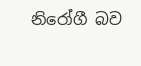නිරෝගී බව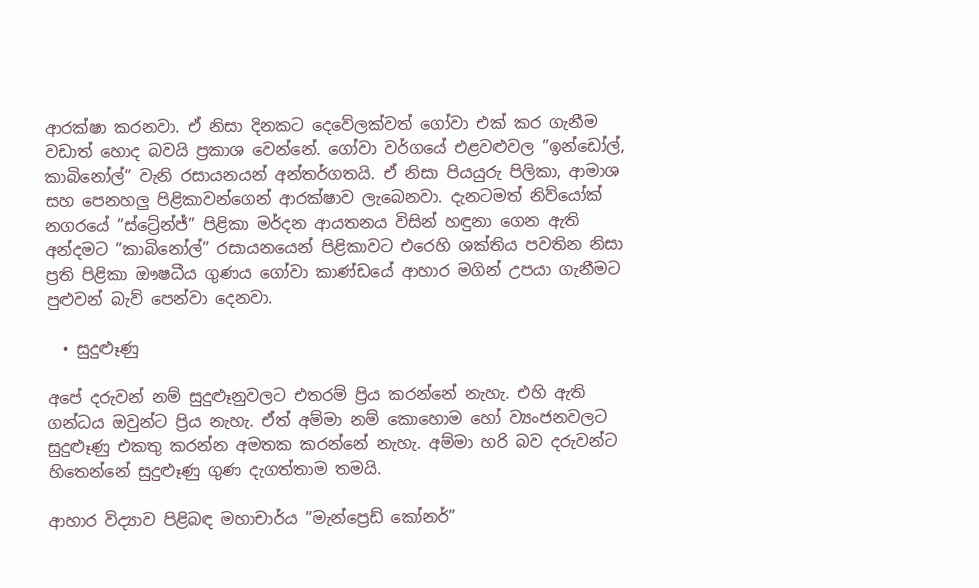ආරක්ෂා කරනවා. ඒ නිසා දිනකට දෙවේලක්වත් ගෝවා එක් කර ගැනීම වඩාත් හොද බවයි ප්‍රකාශ වෙන්නේ. ගෝවා වර්ගයේ එළවළුවල ”ඉන්ඩෝල්,  කාබිනෝල්” වැනි රසායනයන් අන්තර්ගතයි. ඒ නිසා පියයුරු පිලිකා, ආමාශ සහ පෙනහලු පිළිකාවන්ගෙන් ආරක්ෂාව ලැබෙනවා. දැනටමත් නිව්යෝක් නගරයේ ”ස්ට්‍රේන්ජ්” පිළිකා මර්දන ආයතනය විසින් හඳුනා ගෙන ඇති අන්දමට ”කාබිනෝල්” රසායනයෙන් පිළිකාවට එරෙහි ශක්තිය පවතින නිසා ප්‍රති පිළිකා ඖෂධීය ගුණය ගෝවා කාණ්ඩයේ ආහාර මගින් උපයා ගැනීමට පුළුවන් බැව් පෙන්වා දෙනවා.

  • සුදුළූණු

අපේ දරුවන් නම් සුදුළූනුවලට එතරම් ප්‍රිය කරන්නේ නැහැ. එහි ඇති ගන්ධය ඔවුන්ට ප්‍රිය නැහැ. ඒත් අම්මා නම් කොහොම හෝ ව්‍යංජනවලට සුදුළූණු එකතු කරන්න අමතක කරන්නේ නැහැ. අම්මා හරි බව දරුවන්ට හිතෙන්නේ සුදුළූණු ගුණ දැගත්තාම තමයි.

ආහාර විද්‍යාව පිළිබඳ මහාචාර්ය ”මැන්ප්‍රෙඩ් කෝනර්”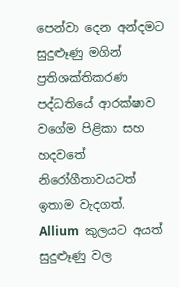පෙන්වා දෙන අන්දමට සුදුළූණු මගින් ප්‍රතිශක්තිකරණ පද්ධතියේ ආරක්ෂාව වගේම පිළිකා සහ හදවතේ නිරෝගීතාවයටත් ඉතාම වැදගත්. Allium  කුලයට අයත් සුදුළූණු වල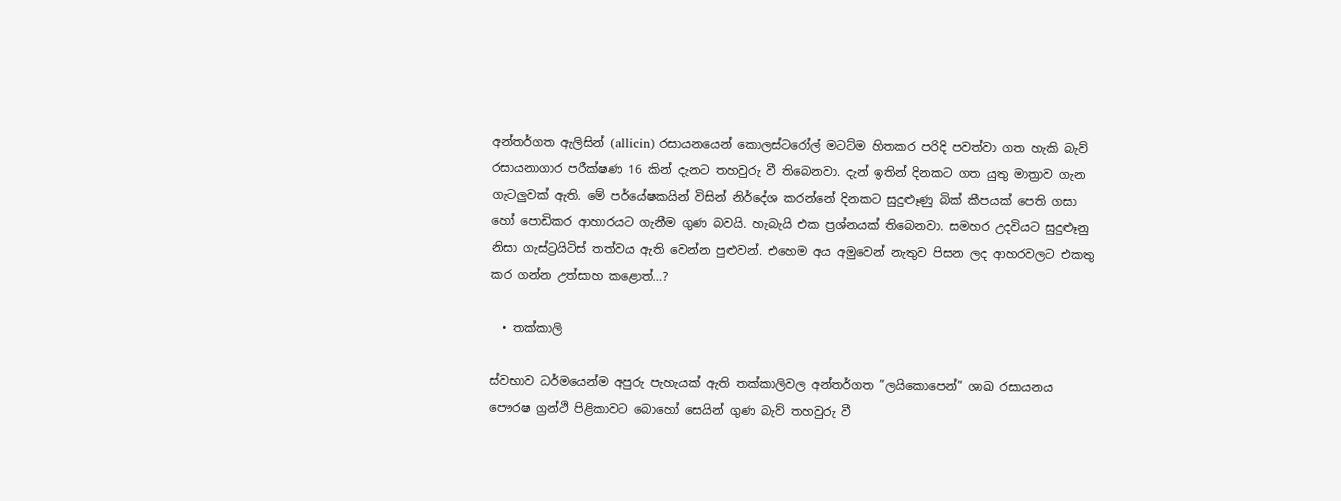අන්තර්ගත ඇලිසින් (allicin) රසායනයෙන් කොලස්ටරෝල් මටට්ම හිතකර පරිදි පවත්වා ගත හැකි බැව් රසායනාගාර පරීක්ෂණ 16 කින් දැනට තහවුරු වී තිබෙනවා. දැන් ඉතින් දිනකට ගත යුතු මාත්‍රාව ගැන ගැටලුවක් ඇති. මේ පර්යේෂකයින් විසින් නිර්දේශ කරන්නේ දිනකට සුදුළූණු බික් කීපයක් පෙති ගසා හෝ පොඩිකර ආහාරයට ගැනීම ගුණ බවයි. හැබැයි එක ප්‍රශ්නයක් තිබෙනවා. සමහර උදවියට සුදුළූනු නිසා ගැස්ට්‍රයිටිස් තත්වය ඇති වෙන්න පුළුවන්. එහෙම අය අමුවෙන් නැතුව පිසන ලද ආහරවලට එකතු කර ගන්න උත්සාහ කළොත්…?

  • තක්කාලි

ස්වභාව ධර්මයෙන්ම අපුරු පැහැයක් ඇති තක්කාලිවල අන්තර්ගත ”ලයිකොපෙන්” ශාඛ රසායනය පෞරෂ ග්‍රන්ථි පිළිකාවට බොහෝ සෙයින් ගුණ බැව් තහවුරු වී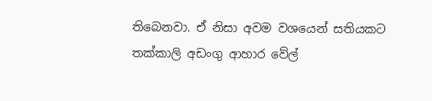තිබෙනවා. ඒ නිසා අවම වශයෙන් සතියකට තක්කාලි අඩංගු ආහාර වේල්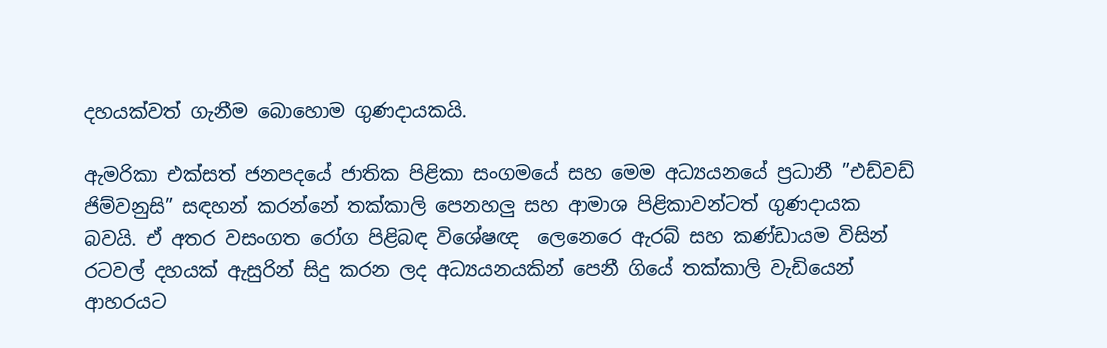දහයක්වත් ගැනීම බොහොම ගුණදායකයි.

ඇමරිකා එක්සත් ජනපදයේ ජාතික පිළිකා සංගමයේ සහ මෙම අධ්‍යයනයේ ප්‍රධානී ”එඩ්වඩ් ජිම්වනුසි” සඳහන් කරන්නේ තක්කාලි පෙනහලු සහ ආමාශ පිළිකාවන්ටත් ගුණදායක බවයි. ඒ අතර වසංගත රෝග පිළිබඳ විශේෂඥ  ලෙනෙරෙ ඇරබ් සහ කණ්ඩායම විසින් රටවල් දහයක් ඇසුරින් සිදු කරන ලද අධ්‍යයනයකින් පෙනී ගියේ තක්කාලි වැඩියෙන් ආහරයට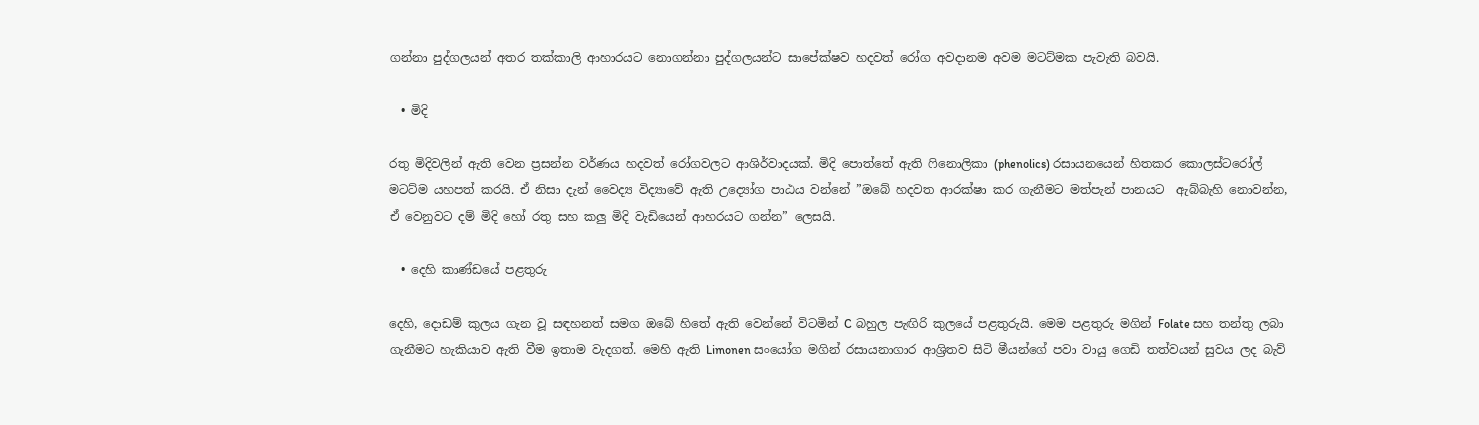ගන්නා පුද්ගලයන් අතර තක්කාලි ආහාරයට නොගන්නා පුද්ගලයන්ට සාපේක්ෂව හදවත් රෝග අවදානම අවම මටට්මක පැවැති බවයි.

  • මිදි

රතු මිදිවලින් ඇති වෙන ප්‍රසන්න වර්ණය හදවත් රෝගවලට ආශිර්වාදයක්. මිදි පොත්තේ ඇති ෆිනොලිකා (phenolics) රසායනයෙන් හිතකර කොලස්ටරෝල් මටට්ම යහපත් කරයි. ඒ නිසා දැන් වෛද්‍ය විද්‍යාවේ ඇති උද්‍යෝග පාඨය වන්නේ ”ඔබේ හදවත ආරක්ෂා කර ගැනීමට මත්පැන් පානයට  ඇබ්බැහි නොවන්න, ඒ වෙනුවට දම් මිදි හෝ රතු සහ කලු මිදි වැඩියෙන් ආහරයට ගන්න” ලෙසයි.

  • දෙහි කාණ්ඩයේ පළතුරු

දෙහි, දොඩම් කුලය ගැන වූ සඳහනත් සමග ඔබේ හිතේ ඇති වෙන්නේ විටමින් C බහුල පැඟිරි කුලයේ පළතුරුයි. මෙම පළතුරු මගින් Folate සහ තන්තු ලබා ගැනීමට හැකියාව ඇති වීම ඉතාම වැදගත්. මෙහි ඇති Limonen සංයෝග මගින් රසායනාගාර ආශ්‍රිතව සිටි මීයන්ගේ පවා වායු ගෙඩි තත්වයන් සුවය ලද බැව්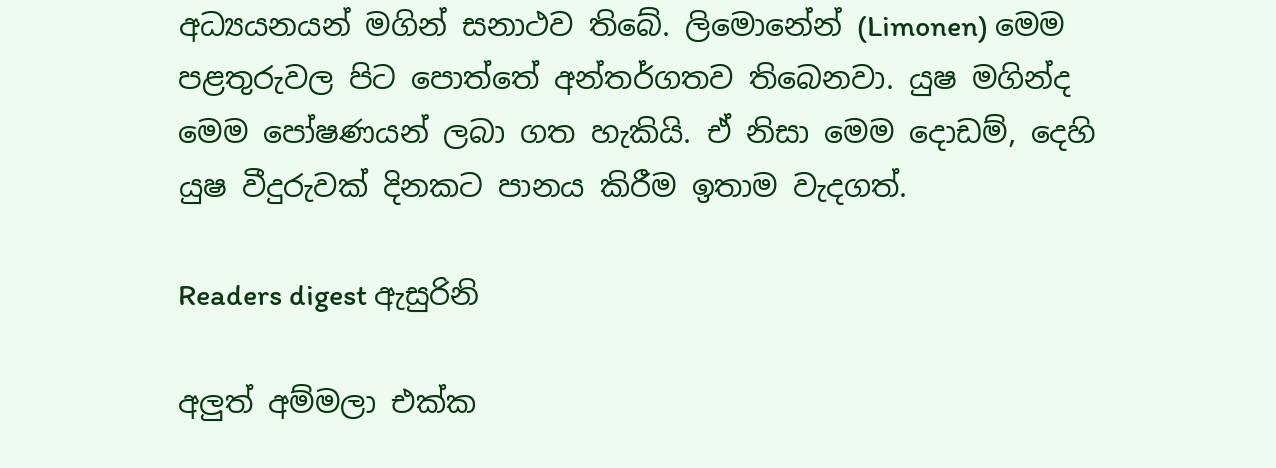අධ්‍යයනයන් මගින් සනාථව තිබේ. ලිමොනේන් (Limonen) මෙම පළතුරුවල පිට පොත්තේ අන්තර්ගතව තිබෙනවා. යුෂ මගින්ද මෙම පෝෂණයන් ලබා ගත හැකියි. ඒ නිසා මෙම දොඩම්, දෙහි යුෂ වීදුරුවක් දිනකට පානය කිරීම ඉතාම වැදගත්.

Readers digest ඇසුරිනි

අලුත් අම්මලා එක්ක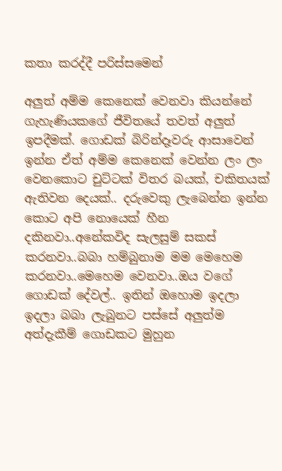කතා කරද්දී පරිස්සමෙන්

අලුත් අම්ම කෙනෙක් වෙනවා කියන්නේ ගැහැණියකගේ ජීවිතයේ තවත් අලුත් ඉපදීමක්. ගොඩක් බිරින්දෑවරු ආසාවෙන් ඉන්න ඒත් අම්ම කෙනෙක් වෙන්න ලං ලං වෙනකොට චුට්ටක් විතර බයක්, චකිතයක් ඇතිවන දෙයක්.. දරුවෙකු ලැබෙන්න ඉන්න කොට අපි නොයෙක් හීන දකිනවා..අනේකවිද සැලසුම් සකස් කරනවා..බබා හම්බුනාම මම මෙහෙම කරනවා..මෙහෙම වෙනවා..ඔය වගේ ගොඩක් දේවල්.. ඉතින් ඔහොම ඉදලා ඉදලා බබා ලැබුනට පස්සේ අලුත්ම අත්දැකීම් ගොඩකට මුහුන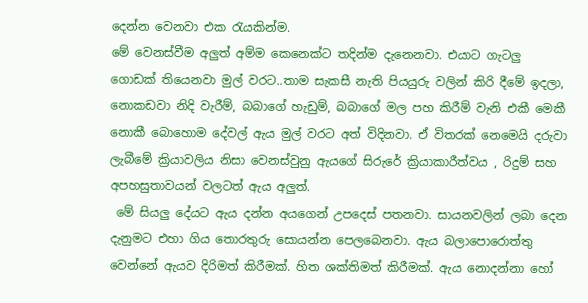දෙන්න වෙනවා එක රැයකින්ම.
මේ වෙනස්වීම අලුත් අම්ම කෙනෙක්ට තදින්ම දැනෙනවා. එයාට ගැටලු ගොඩක් තියෙනවා මුල් වරට..තාම සැකසී නැති පියයුරු වලින් කිරි දීමේ ඉදලා, නොකඩවා නිදි වැරීම්, බබාගේ හැඩුම්, බබාගේ මල පහ කිරීම් වැනි එකී මෙකී නොකී බොහොම දේවල් ඇය මුල් වරට අත් විදිනවා. ඒ විතරක් නෙමෙයි දරුවා ලැබීමේ ක්‍රියාවලිය නිසා වෙනස්වුනු ඇයගේ සිරුරේ ක්‍රියාකාරීත්වය , රිදුම් සහ අපහසුතාවයන් වලටත් ඇය අලුත්.
 මේ සියලු දේයට ඇය දන්න අයගෙන් උපදෙස් පතනවා. සායනවලින් ලබා දෙන දැනුමට එහා ගිය තොරතුරු සොයන්න පෙලබෙනවා. ඇය බලාපොරොත්තු වෙන්නේ ඇයව දිරිමත් කිරීමක්. හිත ශක්තිමත් කිරීමක්. ඇය නොදන්නා හෝ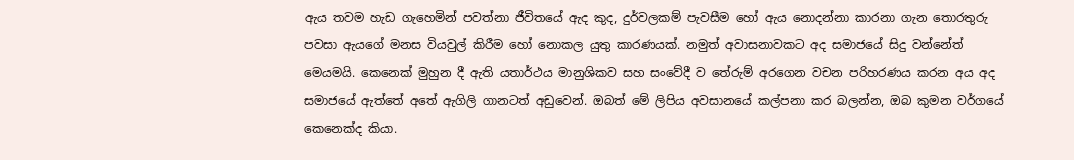ඇය තවම හැඩ ගැහෙමින් පවත්නා ජීවිතයේ ඇද කුද, දුර්වලකම් පැවසීම හෝ ඇය නොදන්නා කාරනා ගැන තොරතුරු පවසා ඇයගේ මනස වියවුල් කිරීම හෝ නොකල යුතු කාරණයක්. නමුත් අවාසනාවකට අද සමාජයේ සිදු වන්නේත් මෙයමයි. කෙනෙක් මුහුන දී ඇති යතාර්ථය මානුශිකව සහ සංවේදී ව තේරුම් අරගෙන වචන පරිහරණය කරන අය අද සමාජයේ ඇත්තේ අතේ ඇගිලි ගානටත් අඩුවෙන්. ඔබත් මේ ලිපිය අවසානයේ කල්පනා කර බලන්න, ඔබ කුමන වර්ගයේ කෙනෙක්ද කියා.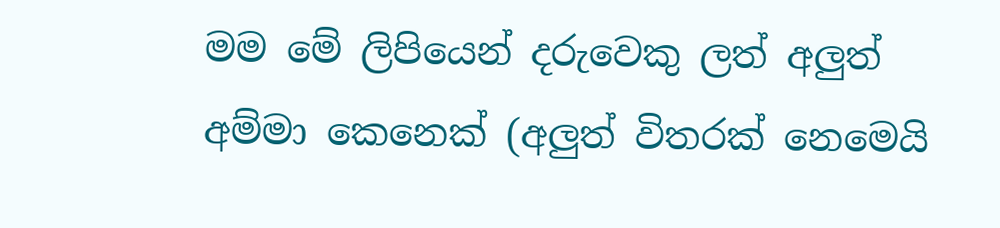මම මේ ලිපියෙන් දරුවෙකු ලත් අලුත් අම්මා කෙනෙක් (අලුත් විතරක් නෙමෙයි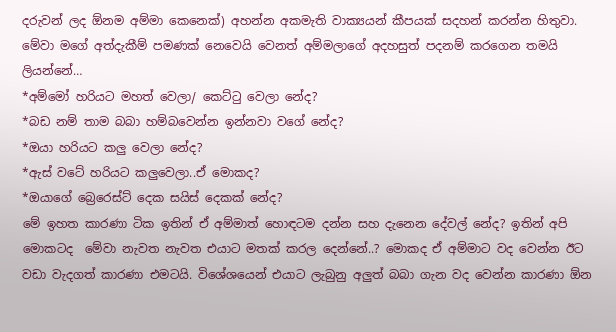දරුවන් ලද ඕනම අම්මා කෙනෙක්) අහන්න අකමැති වාක්‍යයන් කීපයක් සදහන් කරන්න හිතුවා. මේවා මගේ අත්දැකීම් පමණක් නෙවෙයි වෙනත් අම්මලාගේ අදහසුත් පදනම් කරගෙන තමයි ලියන්නේ…
*අම්මෝ හරියට මහත් වෙලා/ කෙට්ටු වෙලා නේද?
*බඩ නම් තාම බබා හම්බවෙන්න ඉන්නවා වගේ නේද?
*ඔයා හරියට කලු වෙලා නේද?
*ඇස් වටේ හරියට කලුවෙලා..ඒ මොකද?
*ඔයාගේ බ්‍රෙරෙස්ට් දෙක සයිස් දෙකක් නේද?
මේ ඉහත කාරණා ටික ඉතින් ඒ අම්මාත් හොඳටම දන්න සහ දැනෙන දේවල් නේද? ඉතින් අපි මොකටද  මේවා නැවත නැවත එයාට මතක් කරල දෙන්නේ..? මොකද ඒ අම්මාට වද වෙන්න ඊට වඩා වැදගත් කාරණා එමටයි. විශේශයෙන් එයාට ලැබුනු අලුත් බබා ගැන වද වෙන්න කාරණා ඕන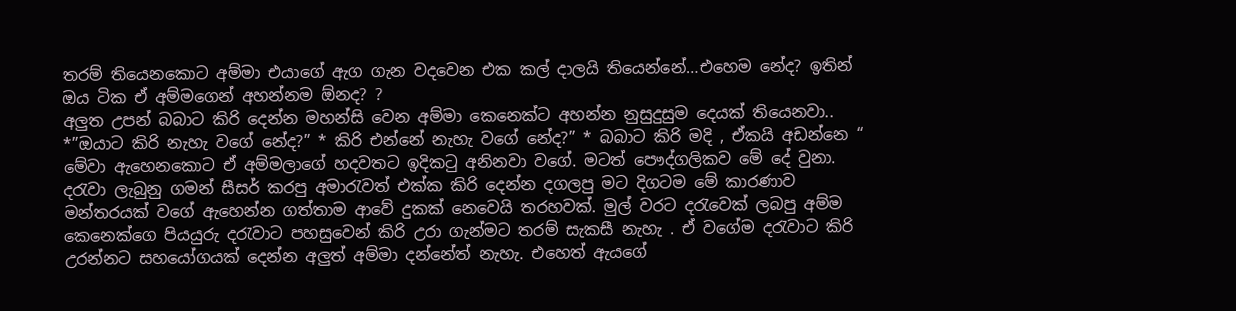තරම් තියෙනකොට අම්මා එයාගේ ඇග ගැන වදවෙන එක කල් දාලයි තියෙන්නේ…එහෙම නේද? ඉතින් ඔය ටික ඒ අම්මගෙන් අහන්නම ඕනද? ?
අලුත උපන් බබාට කිරි දෙන්න මහන්සි වෙන අම්මා කෙනෙක්ට අහන්න නුසුදුසුම දෙයක් තියෙනවා..
*”ඔයාට කිරි නැහැ වගේ නේද?” * කිරි එන්නේ නැහැ වගේ නේද?” * බබාට කිරි මදි , ඒකයි අඩන්නෙ “
මේවා ඇහෙනකොට ඒ අම්මලාගේ හදවතට ඉදිකටු අනිනවා වගේ. මටත් පෞද්ගලිකව මේ දේ වුනා. දරැවා ලැබුනු ගමන් සීසර් කරපු අමාරැවත් එක්ක කිරි දෙන්න දගලපු මට දිගටම මේ කාරණාව මන්තරයක් වගේ ඇහෙන්න ගත්තාම ආවේ දුකක් නෙවෙයි තරහවක්. මුල් වරට දරැවෙක් ලබපු අම්ම කෙනෙක්ගෙ පියයුරු දරැවාට පහසුවෙන් කිරි උරා ගැන්මට තරම් සැකසී නැහැ . ඒ වගේම දරැවාට කිරි උරන්නට සහයෝගයක් දෙන්න අලුත් අම්මා දන්නේත් නැහැ. එහෙත් ඇයගේ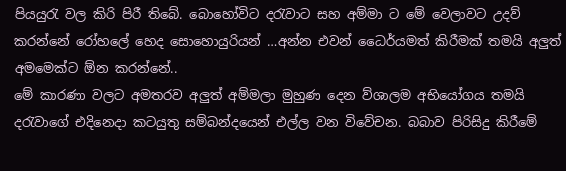පියයුරැ වල කිරි පිරී තිබේ. බොහෝවිට දරැවාට සහ අම්මා ට මේ වෙලාවට උදව් කරන්නේ රෝහලේ හෙද සොහොයුරියන් …අන්න එවන් ධෛර්යමත් කිරීමක් තමයි අලුත් අමමෙක්ට ඕන කරන්නේ..
මේ කාරණා වලට අමතරව අලුත් අම්මලා මුහුණ දෙන ව්ශාලම අභියෝගය තමයි දරැවාගේ එදිනෙදා කටයුතු සම්බන්දයෙන් එල්ල වන විවේචන. බබාව පිරිසිදු කිරීමේ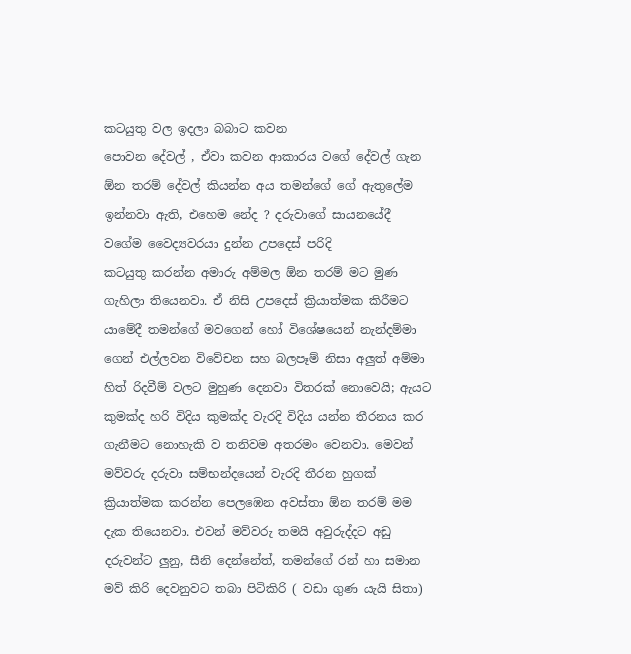කටයුතු වල ඉදලා බබාට කවන
පොවන දේවල් , ඒවා කවන ආකාරය වගේ දේවල් ගැන ඕන තරම් දේවල් කියන්න අය තමන්ගේ ගේ ඇතුලේම ඉන්නවා ඇති, එහෙම නේද ? දරුවාගේ සායනයේදී වගේම වෛද්‍යවරයා දුන්න උපදෙස් පරිදි
කටයුතු කරන්න අමාරු අම්මල ඕන තරම් මට මුණ ගැහිලා තියෙනවා. ඒ නිසි උපදෙස් ක්‍රියාත්මක කිරීමට යාමේදී තමන්ගේ මවගෙන් හෝ විශේෂයෙන් නැන්දම්මා ගෙන් එල්ලවන විවේචන සහ බලපෑම් නිසා අලුත් අම්මා හිත් රිදවීම් වලට මුහුණ දෙනවා විතරක් නොවෙයි; ඇයට කුමක්ද හරි විදිය කුමක්ද වැරදි විදිය යන්න තීරනය කර ගැනීමට නොහැකි ව තනිවම අතරමං වෙනවා. මෙවන් මව්වරු දරුවා සම්භන්දයෙන් වැරදි තීරන හුගක් ක්‍රියාත්මක කරන්න පෙලඹෙන අවස්තා ඕන තරම් මම දැක තියෙනවා. එවන් මව්වරු තමයි අවුරුද්දට අඩු දරුවන්ට ලුනු, සීනි දෙන්නේත්, තමන්ගේ රන් හා සමාන මව් කිරි දෙවනුවට තබා පිටිකිරි ( වඩා ගුණ යැයි සිතා)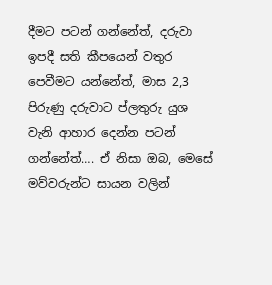දීමට පටන් ගන්නේත්, දරුවා ඉපදී සති කීපයෙන් වතුර පෙවීමට යන්නේත්, මාස 2,3 පිරුණු දරුවාට ප්ලතුරු යුශ වැනි ආහාර දෙන්න පටන් ගන්නේත්…. ඒ නිසා ඔබ, මෙසේ මව්වරුන්ට සායන වලින්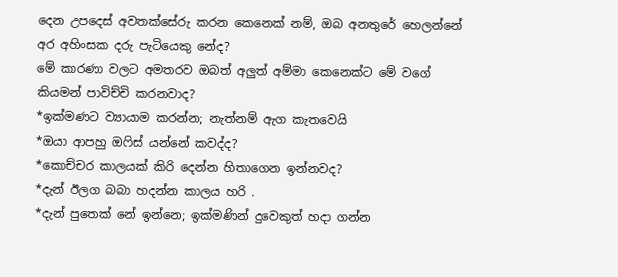දෙන උපදෙස් අවතක්සේරු කරන කෙනෙක් නම්, ඔබ අනතුරේ හෙලන්නේ අර අහිංසක දරු පැටියෙකු නේද?
මේ කාරණා වලට අමතරව ඔබත් අලුත් අම්මා කෙනෙක්ට මේ වගේ කියමන් පාවිච්චි කරනවාද?
*ඉක්මණට ව්‍යායාම කරන්න; නැත්නම් ඇග කැතවෙයි
*ඔයා ආපහු ඔෆිස් යන්නේ කවද්ද?
*කොච්චර කාලයක් කිරි දෙන්න හිතාගෙන ඉන්නවද?
*දැන් ඊලග බබා හදන්න කාලය හරි .
*දැන් පුතෙක් නේ ඉන්නෙ; ඉක්මණින් දුවෙකුත් හදා ගන්න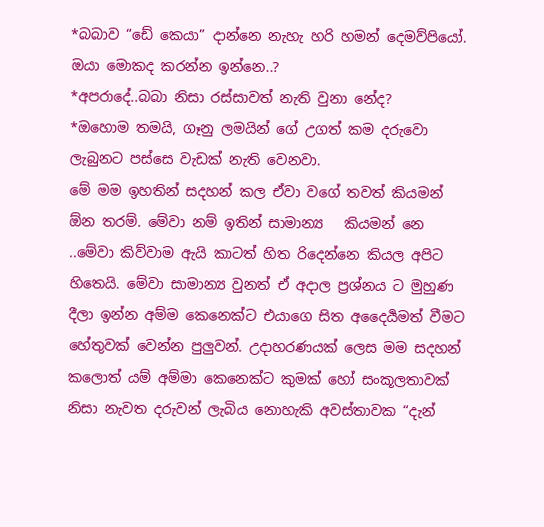*බබාව “ඩේ කෙයා” දාන්නෙ නැහැ හරි හමන් දෙමව්පියෝ. ඔයා මොකද කරන්න ඉන්නෙ..?
*අපරාදේ..බබා නිසා රස්සාවත් නැති වුනා නේද?
*ඔහොම තමයි, ගෑනු ලමයින් ගේ උගත් කම දරුවො ලැබුනට පස්සෙ වැඩක් නැති වෙනවා.
මේ මම ඉහතින් සදහන් කල ඒවා වගේ තවත් කියමන් ඕන තරම්. මේවා නම් ඉතින් සාමාන්‍ය   කියමන් නෙ ..මේවා කිව්වාම ඇයි කාටත් හිත රිදෙන්නෙ කියල අපිට හිතෙයි. මේවා සාමාන්‍ය වුනත් ඒ අදාල ප්‍රශ්නය ට මුහුණ දීලා ඉන්න අම්ම කෙනෙක්ට එයාගෙ සිත අදෛර්‍යමත් වීමට හේතුවක් වෙන්න පුලුවන්. උදාහරණයක් ලෙස මම සදහන් කලොත් යම් අම්මා කෙනෙක්ට කුමක් හෝ සංකූලතාවක් නිසා නැවත දරුවන් ලැබිය නොහැකි අවස්තාවක “දැන්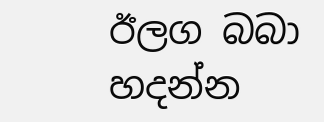ඊලග බබා හදන්න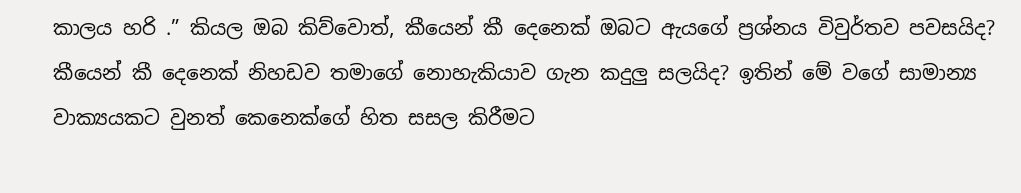කාලය හරි .” කියල ඔබ කිව්වොත්, කීයෙන් කී දෙනෙක් ඔබට ඇයගේ ප්‍රශ්නය විවුර්තව පවසයිද? කීයෙන් කී දෙනෙක් නිහඩව තමාගේ නොහැකියාව ගැන කදුලු සලයිද? ඉතින් මේ වගේ සාමාන්‍ය වාක්‍යයකට වුනත් කෙනෙක්ගේ හිත සසල කිරීමට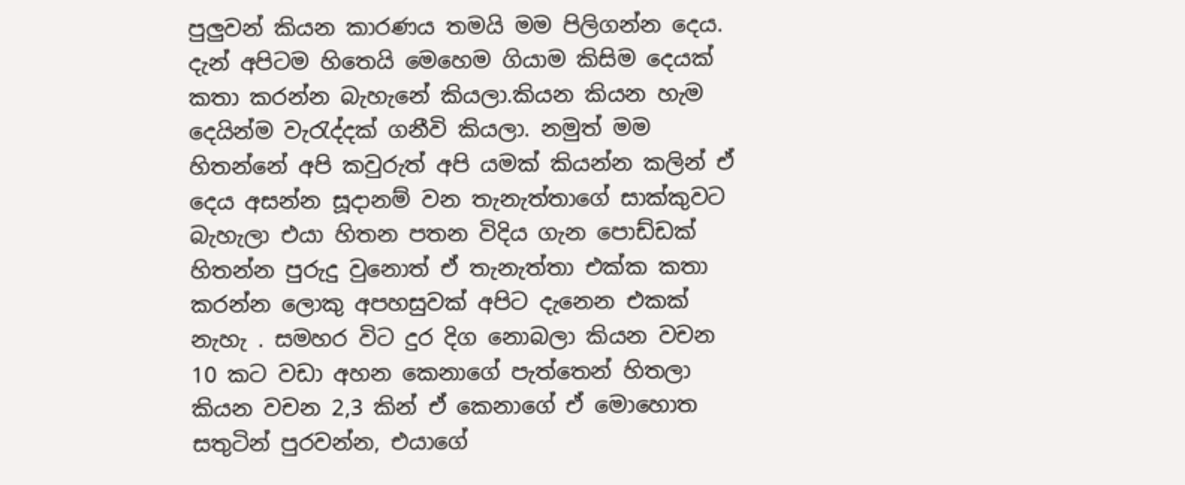පුලුවන් කියන කාරණය තමයි මම පිලිගන්න දෙය.
දැන් අපිටම හිතෙයි මෙහෙම ගියාම කිසිම දෙයක් කතා කරන්න බැහැනේ කියලා.කියන කියන හැම දෙයින්ම වැරැද්දක් ගනීවි කියලා. නමුත් මම හිතන්නේ අපි කවුරුත් අපි යමක් කියන්න කලින් ඒ දෙය අසන්න සූදානම් වන තැනැත්තාගේ සාක්කුවට බැහැලා එයා හිතන පතන විදිය ගැන පොඩ්ඩක් හිතන්න පුරුදු වුනොත් ඒ තැනැත්තා එක්ක කතා කරන්න ලොකු අපහසුවක් අපිට දැනෙන එකක් නැහැ . සමහර විට දුර දිග නොබලා කියන වචන 10 කට වඩා අහන කෙනාගේ පැත්තෙන් හිතලා කියන වචන 2,3 කින් ඒ කෙනාගේ ඒ මොහොත සතුටින් පුරවන්න, එයාගේ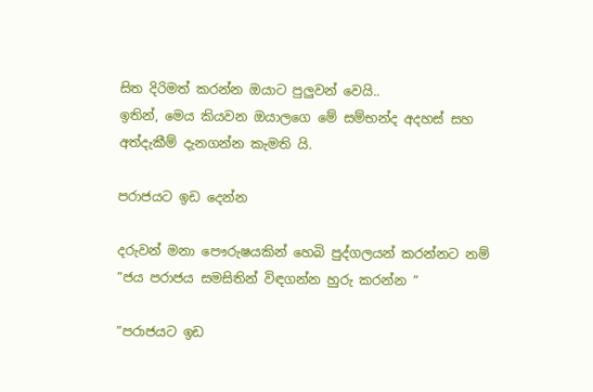සිත දිරිමත් කරන්න ඔයාට පුලුවන් වෙයි..
ඉතින්, මෙය කියවන ඔයාලගෙ මේ සම්භන්ද අදහස් සහ අත්දැකීම් දැනගන්න කැමති යි.

පරාජයට ඉඩ දෙන්න

දරුවන් මනා පෞරුෂයකින් හෙබි පුද්ගලයන් කරන්නට නම් ”ජය පරාජය සමසිතින් විඳගන්න හුරු කරන්න ”

”පරාජයට ඉඩ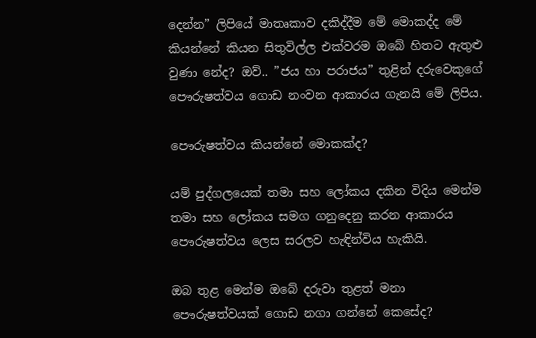දෙන්න” ලිපියේ මාතෘකාව දකිද්දීම මේ මොකද්ද මේ කියන්නේ කියන සිතුවිල්ල එක්වරම ඔබේ හිතට ඇතුළු වුණා නේද? ඔව්.. ”ජය හා පරාජය” තුළින් දරුවෙකුගේ පෞරුෂත්වය ගොඩ නංවන ආකාරය ගැනයි මේ ලිපිය.

පෞරුෂත්වය කියන්නේ මොකක්ද?

යම් පුද්ගලයෙක් තමා සහ ලෝකය දකින විදිය මෙන්ම තමා සහ ලෝකය සමග ගනුදෙනු කරන ආකාරය  පෞරුෂත්වය ලෙස සරලව හැඳින්විය හැකියි.

ඔබ තුළ මෙන්ම ඔබේ දරුවා තුළත් මනා පෞරුෂත්වයක් ගොඩ නගා ගන්නේ කෙසේද?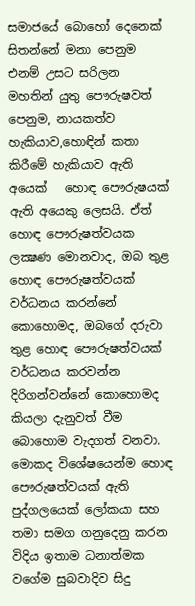සමාජයේ බොහෝ දෙනෙක් සිතන්නේ මනා පෙනුම එනම් උසට සරිලන මහතින් යුතු පෞරුෂවත් පෙනුම, නායකත්ව හැකියාව,හොඳින් කතා කිරීමේ හැකියාව ඇති අයෙක්   හොඳ පෞරුෂයක් ඇති අයෙකු ලෙසයි. ඒත් හොඳ පෞරුෂත්වයක ලක්‍ෂණ මොනවාද, ඔබ තුළ හොඳ පෞරුෂත්වයක් වර්ධනය කරන්නේ කොහොමද, ඔබගේ දරුවා තුළ හොඳ පෞරුෂත්වයක් වර්ධනය කරවන්න දිරිගන්වන්නේ කොහොමද කියලා දැනුවත් වීම බොහොම වැදගත් වනවා. මොකද විශේෂයෙන්ම හොඳ පෞරුෂත්වයක් ඇති පුද්ගලයෙක් ලෝකයා සහ තමා සමග ගනුදෙනු කරන විදිය ඉතාම ධනාත්මක වගේම සුබවාදිව සිදු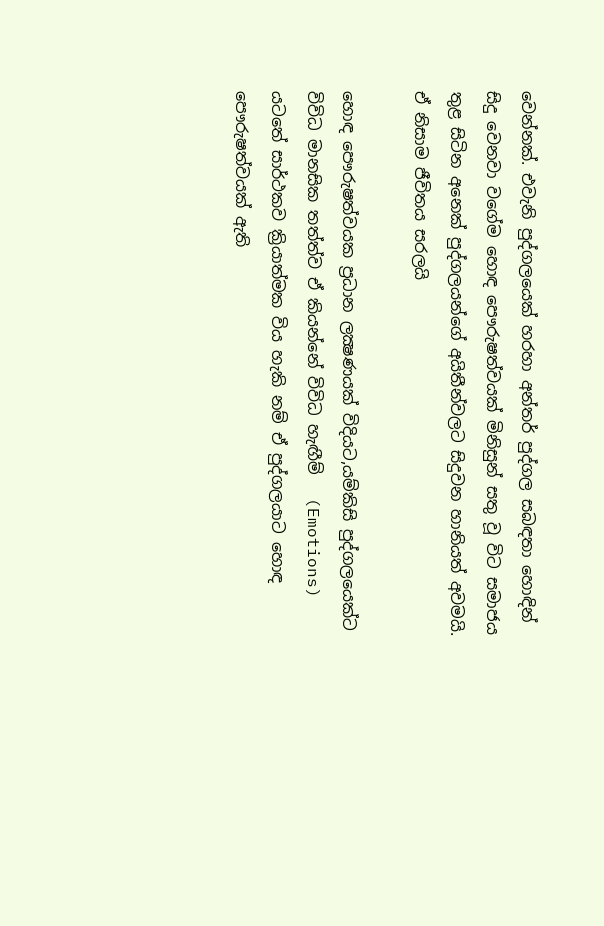වෙන්නක්. එවැනි පුද්ගලයෙක් හරහා අන්තර් පුද්ගල සබඳතා හොඳින් සිදු වෙනවා වගේම හොඳ පෞරුෂත්වයක් මිනිසුන් සතු වූ විට සමාජය තුළ සිටින අනෙක් පුද්ගලයන්ගේ අයිතීන්වලට සිදුවන හානියත් අවමයි. ඒ නිසාම ජීවිතය සරලයි

හොඳ පෞරුෂත්වයක ප්‍රධාන ලක්‍ෂණයක් විදියට,යම්කිසි පුද්ගලයෙක්ට  විවිධ මානසික තත්ත්ව ඒ කියන්නේ විවිධ හැඟීම්   (Emotions)  යටතේ සාර්ථකව ක්‍රියාත්මක විය හැකි නම් ඒ පුද්ගලයාට හොඳ පෞරුෂත්වයක් ඇති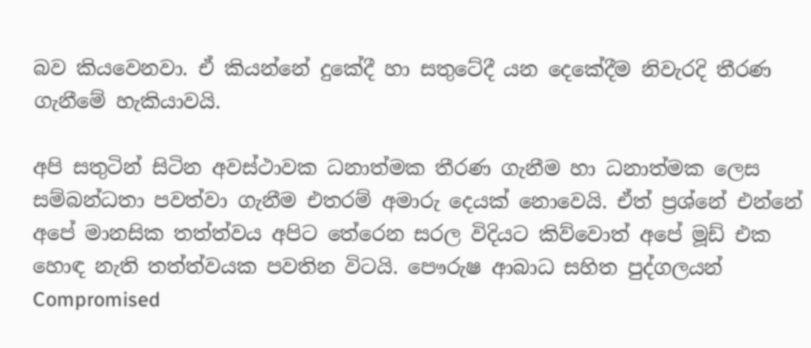බව කියවෙනවා. ඒ කියන්නේ දුකේදී හා සතුටේදී යන දෙකේදීම නිවැරදි තීරණ ගැනීමේ හැකියාවයි.

අපි සතුටින් සිටින අවස්ථාවක ධනාත්මක තීරණ ගැනීම හා ධනාත්මක ලෙස සම්බන්ධතා පවත්වා ගැනීම එතරම් අමාරු දෙයක් නොවෙයි. ඒත් ප්‍රශ්නේ එන්නේ අපේ මානසික තත්ත්වය අපිට තේරෙන සරල විදියට කිව්වොත් අපේ මූඩ් එක හොඳ නැති තත්ත්වයක පවතින විටයි. පෞරුෂ ආබාධ සහිත පුද්ගලයන් Compromised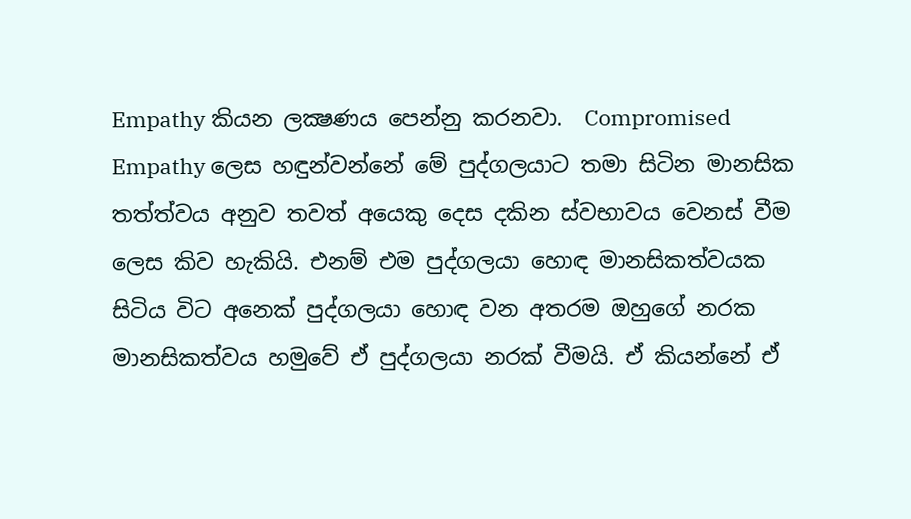Empathy කියන ලක්‍ෂණය පෙන්නු කරනවා.  Compromised Empathy ලෙස හඳුන්වන්නේ මේ පුද්ගලයාට තමා සිටින මානසික තත්ත්වය අනුව තවත් අයෙකු දෙස දකින ස්වභාවය වෙනස් වීම ලෙස කිව හැකියි. එනම් එම පුද්ගලයා හොඳ මානසිකත්වයක සිටිය විට අනෙක් පුද්ගලයා හොඳ වන අතරම ඔහුගේ නරක මානසිකත්වය හමුවේ ඒ පුද්ගලයා නරක් වීමයි. ඒ කියන්නේ ඒ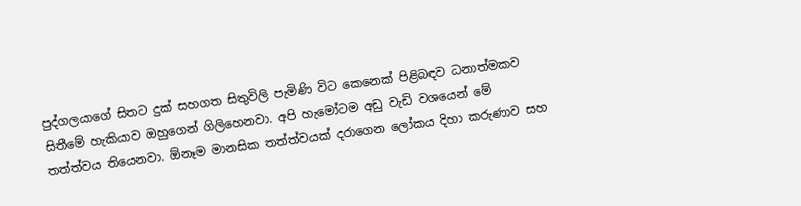පුද්ගලයාගේ සිතට දුක් සහගත සිතුවිලි පැමිණි විට කෙනෙක් පිළිබඳව ධනාත්මකව සිතීමේ හැකියාව ඔහුගෙන් ගිලිහෙනවා. අපි හැමෝටම අඩු වැඩි වශයෙන් මේ තත්ත්වය තියෙනවා. ඕනෑම මානසික තත්ත්වයක් දරාගෙන ලෝකය දිහා කරුණාව සහ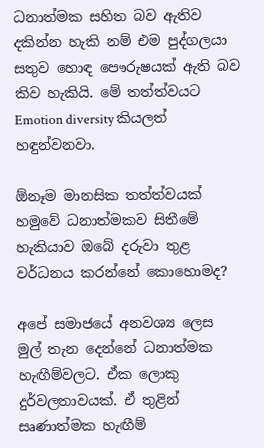ධනාත්මක සහිත බව ඇතිව දකින්න හැකි නම් එම පුද්ගලයා සතුව හොඳ පෞරුෂයක් ඇති බව කිව හැකියි. මේ තත්ත්වයට Emotion diversity කියලත් හඳුන්වනවා.

ඕනෑම මානසික තත්ත්වයක් හමුවේ ධනාත්මකව සිතීමේ හැකියාව ඔබේ දරුවා තුළ වර්ධනය කරන්නේ කොහොමද?

අපේ සමාජයේ අනවශ්‍ය ලෙස  මුල් තැන දෙන්නේ ධනාත්මක හැඟීම්වලට. ඒක ලොකු දුර්වලතාවයක්. ඒ තුළින්  සෘණාත්මක හැඟීම්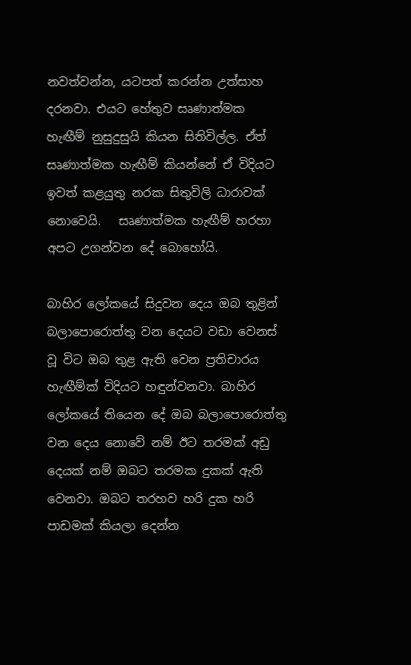නවත්වන්න, යටපත් කරන්න උත්සාහ දරනවා. එයට හේතුව සෘණාත්මක හැඟීම් නුසුදුසුයි කියන සිතිවිල්ල. ඒත් සෘණාත්මක හැඟීම් කියන්නේ ඒ විදියට ඉවත් කළයුතු නරක සිතුවිලි ධාරාවක් නොවෙයි.   සෘණාත්මක හැඟීම් හරහා අපට උගන්වන දේ බොහෝයි.

බාහිර ලෝකයේ සිදුවන දෙය ඔබ තුළින් බලාපොරොත්තු වන දෙයට වඩා වෙනස් වූ විට ඔබ තුළ ඇති වෙන ප්‍රතිචාරය හැඟීම්ක් විදියට හඳුන්වනවා. බාහිර ලෝකයේ තියෙන දේ ඔබ බලාපොරොත්තු වන දෙය නොවේ නම් ඊට තරමක් අඩු දෙයක් නම් ඔබට තරමක දුකක් ඇති වෙනවා. ඔබට තරහව හරි දුක හරි පාඩමක් කියලා දෙන්න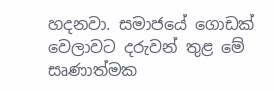හදනවා. සමාජයේ ගොඩක් වෙලාවට දරුවන් තුළ මේ සෘණාත්මක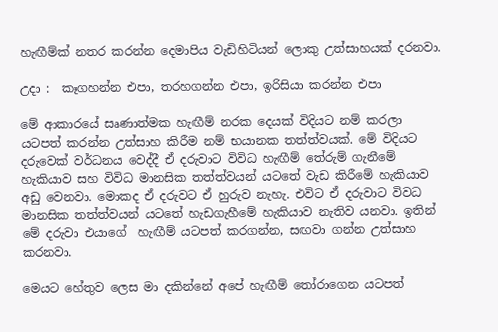හැඟීම්ක් නතර කරන්න දෙමාපිය වැඩිහිටියන් ලොකු උත්සාහයක් දරනවා.

උදා :  කෑගහන්න එපා, තරහගන්න එපා, ඉරිසියා කරන්න එපා

මේ ආකාරයේ සෘණාත්මක හැඟීම් නරක දෙයක් විදියට නම් කරලා යටපත් කරන්න උත්සාහ කිරීම නම් භයානක තත්ත්වයක්. මේ විදියට දරුවෙක් වර්ධනය වෙද්දී ඒ දරුවාට විවිධ හැඟීම් තේරුම් ගැනීමේ හැකියාව සහ විවිධ මානසික තත්ත්වයන් යටතේ වැඩ කිරීමේ හැකියාව අඩු වෙනවා. මොකද ඒ දරුවට ඒ හුරුව නැහැ. එවිට ඒ දරුවාට විවධ මානසික තත්ත්වයන් යටතේ හැඩගැහීමේ හැකියාව නැතිව යනවා. ඉතින් මේ දරුවා එයාගේ  හැඟීම් යටපත් කරගන්න, සඟවා ගන්න උත්සාහ කරනවා.

මෙයට හේතුව ලෙස මා දකින්නේ අපේ හැඟීම් තෝරාගෙන යටපත්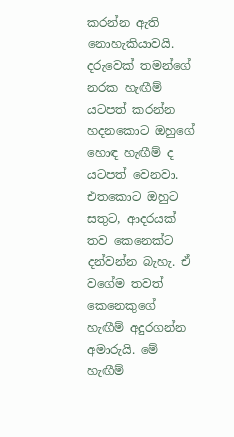කරන්න ඇති නොහැකියාවයි. දරුවෙක් තමන්ගේ නරක හැඟීම් යටපත් කරන්න හදනකොට ඔහුගේ හොඳ හැඟීම් ද යටපත් වෙනවා. එතකොට ඔහුට සතුට, ආදරයක් තව කෙනෙක්ට දන්වන්න බැහැ. ඒ වගේම තවත් කෙනෙකුගේ හැඟීම් අදුරගන්න අමාරුයි. මේ හැඟීම්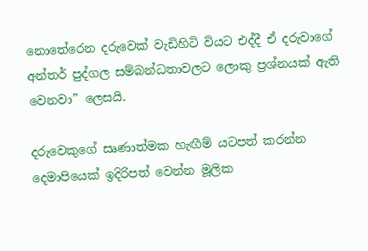නොතේරෙන දරුවෙක් වැඩිහිටි වියට එද්දී ඒ දරුවාගේ අන්තර් පුද්ගල සම්බන්ධතාවලට ලොකු ප්‍රශ්නයක් ඇති වෙනවා” ලෙසයි.

දරුවෙකුගේ සෘණාත්මක හැඟීම් යටපත් කරන්න දෙමාපියෙක් ඉදිරිපත් වෙන්න මූලික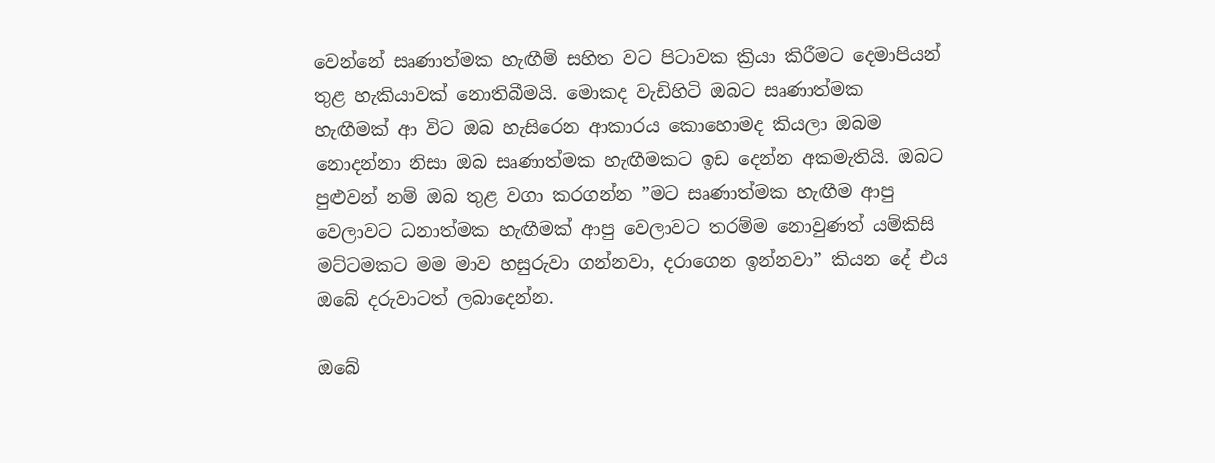වෙන්නේ සෘණාත්මක හැඟීම් සහිත වට පිටාවක ක්‍රියා කිරීමට දෙමාපියන් තුළ හැකියාවක් නොතිබීමයි. මොකද වැඩිහිටි ඔබට සෘණාත්මක හැඟීමක් ආ විට ඔබ හැසිරෙන ආකාරය කොහොමද කියලා ඔබම නොදන්නා නිසා ඔබ සෘණාත්මක හැඟීමකට ඉඩ දෙන්න අකමැතියි. ඔබට පුළුවන් නම් ඔබ තුළ වගා කරගන්න ”මට සෘණාත්මක හැඟීම ආපු වෙලාවට ධනාත්මක හැඟීමක් ආපු වෙලාවට තරම්ම නොවුණත් යම්කිසි මට්ටමකට මම මාව හසුරුවා ගන්නවා, දරාගෙන ඉන්නවා” කියන දේ එය ඔබේ දරුවාටත් ලබාදෙන්න.

ඔබේ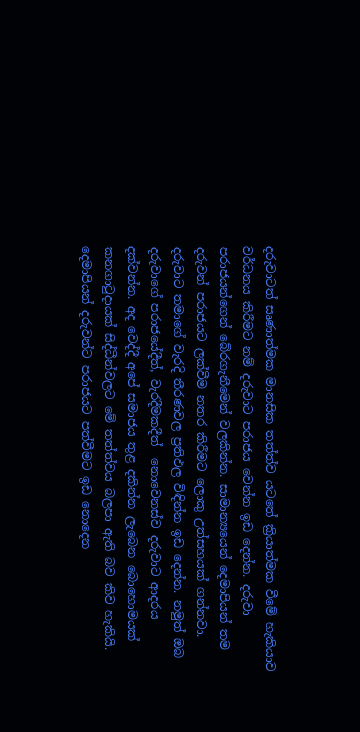දරුවාටත් සෘණාත්මක මානසික තත්ත්ව යටතේ ක්‍රියාත්මක වීමේ හැකියාව වර්ධනය කිරීමට නම් දරුවාට පරාජය වෙන්න ඉඩ දෙන්න. දරුවා පරාජයන්ගෙන් බේරගැනීමෙන් වලකින්න. සාමාන්‍යයෙන් දෙමාපියන් තම  දරුවන් පරාජයට ලක්වීම නතර කිරීමට ලොකු උත්සහයක් ගන්නවා. දරුවාට තමාගේ වැරදි තීරණවල ප්‍රතිඵල විඳින්න ඉඩ දෙන්න. නමුත් ඔබ දරුවාගේ පරාජයේදීත්, වැරදීමකදීත්  නොවෙනස්ව දරුවාට ආදරය දක්වන්න. අද වෙද්දී අපේ සමාජය තුළ දකින්න ලැබෙන බොහොමයක් කනගාටුදායක් සිද්ධීන්වලට මේ තත්ත්වය බලපා ඇති බව කිව හැකියි. දෙමාපියන් දරුවන්ට පරාජයට පත්වීමට ඉඩ නොදෙන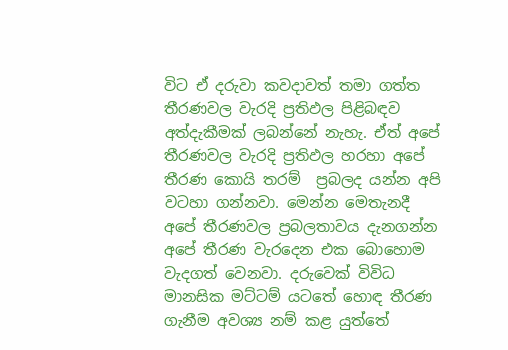විට ඒ දරුවා කවදාවත් තමා ගත්ත තීරණවල වැරදි ප්‍රතිඵල පිළිබඳව අත්දැකීමක් ලබන්නේ නැහැ. ඒත් අපේ තීරණවල වැරදි ප්‍රතිඵල හරහා අපේ තීරණ කොයි තරම්  ප්‍රබලද යන්න අපි වටහා ගන්නවා. මෙන්න මෙතැනදී අපේ තීරණවල ප්‍රබලතාවය දැනගන්න අපේ තීරණ වැරදෙන එක බොහොම වැදගත් වෙනවා. දරුවෙක් විවිධ මානසික මට්ටම් යටතේ හොඳ තීරණ ගැනීම අවශ්‍ය නම් කළ යුත්තේ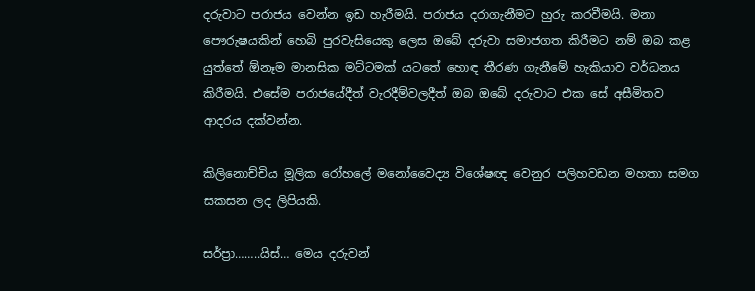දරුවාට පරාජය වෙන්න ඉඩ හැරීමයි. පරාජය දරාගැනීමට හුරු කරවීමයි. මනා පෞරුෂයකින් හෙබි පුරවැසියෙකු ලෙස ඔබේ දරුවා සමාජගත කිරීමට නම් ඔබ කළ යුත්තේ ඕනෑම මානසික මට්ටමක් යටතේ හොඳ තීරණ ගැනීමේ හැකියාව වර්ධනය කිරීමයි. එසේම පරාජයේදීත් වැරදීම්වලදීත් ඔබ ඔබේ දරුවාට එක සේ අසීමිතව ආදරය දක්වන්න.

කිලිනොච්චිය මූලික රෝහලේ මනෝවෛද්‍ය විශේෂඥ වෙනුර පලිහවඩන මහතා සමග සකසන ලද ලිපියකි.

සර්ප්‍රා……..යිස්… මෙය දරුවන්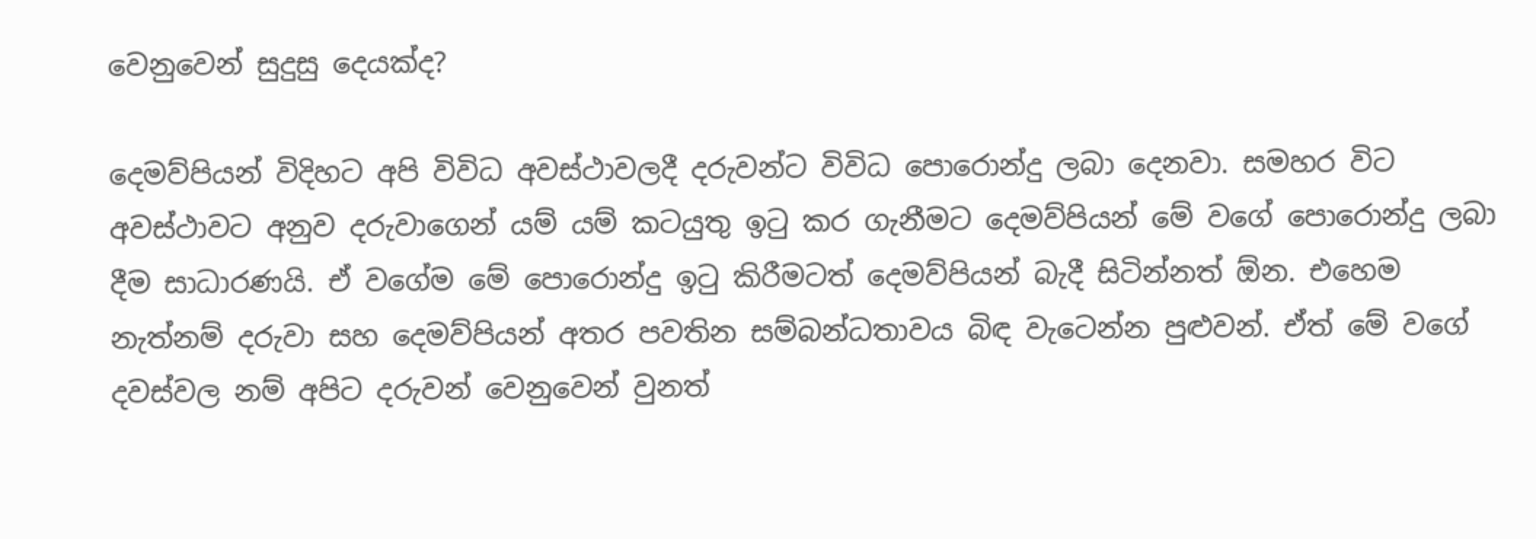වෙනුවෙන් සුදුසු දෙයක්ද?

දෙමව්පියන් විදිහට අපි විවිධ අවස්ථාවලදී දරුවන්ට විවිධ පොරොන්දු ලබා දෙනවා. සමහර විට අවස්ථාවට අනුව දරුවාගෙන් යම් යම් කටයුතු ඉටු කර ගැනීමට දෙමව්පියන් මේ වගේ පොරොන්දු ලබා දීම සාධාරණයි. ඒ වගේම මේ පොරොන්දු ඉටු කිරීමටත් දෙමව්පියන් බැදී සිටින්නත් ඕන. එහෙම නැත්නම් දරුවා සහ දෙමව්පියන් අතර පවතින සම්බන්ධතාවය බිඳ වැටෙන්න පුළුවන්. ඒත් මේ වගේ දවස්වල නම් අපිට දරුවන් වෙනුවෙන් වුනත්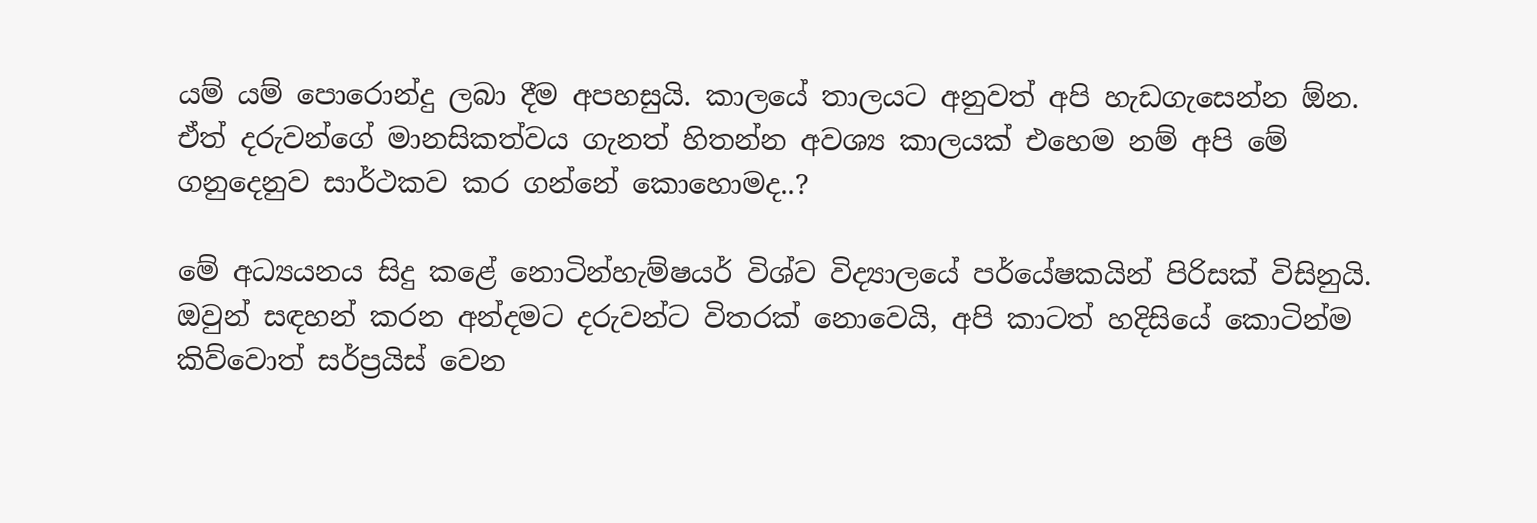යම් යම් පොරොන්දු ලබා දීම අපහසුයි. කාලයේ තාලයට අනුවත් අපි හැඩගැසෙන්න ඕන. ඒත් දරුවන්ගේ මානසිකත්වය ගැනත් හිතන්න අවශ්‍ය කාලයක් එහෙම නම් අපි මේ ගනුදෙනුව සාර්ථකව කර ගන්නේ කොහොමද..?

මේ අධ්‍යයනය සිදු කළේ නොටින්හැම්ෂයර් විශ්ව විද්‍යාලයේ පර්යේෂකයින් පිරිසක් විසිනුයි. ඔවුන් සඳහන් කරන අන්දමට දරුවන්ට විතරක් නොවෙයි, අපි කාටත් හදිසියේ කොටින්ම කිව්වොත් සර්ප්‍රයිස් වෙන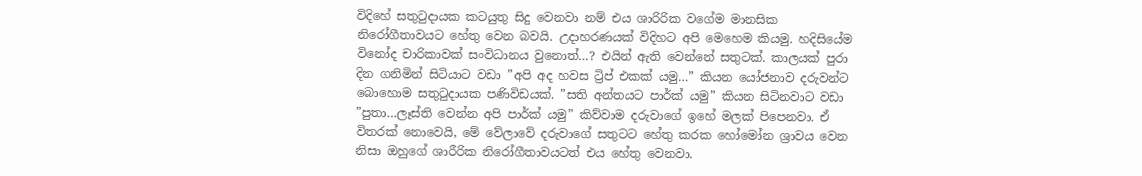විදිහේ සතුටුදායක කටයුතු සිදු වෙනවා නම් එය ශාරිරික වගේම මානසික නිරෝගීතාවයට හේතු වෙන බවයි. උදාහරණයක් විදිහට අපි මෙහෙම කියමු. හදිසියේම විනෝද චාරිකාවක් සංවිධානය වුනොත්…? එයින් ඇති වෙන්නේ සතුටක්. කාලයක් පුරා දින ගනිමින් සිටියාට වඩා ”අපි අද හවස ට්‍රිප් එකක් යමු…” කියන යෝජනාව දරුවන්ට බොහොම සතුටුදායක පණිවිඩයක්. ”සති අන්තයට පාර්ක් යමු” කියන සිටිනවාට වඩා ”පුතා…ලෑස්ති වෙන්න අපි පාර්ක් යමු” කිව්වාම දරුවාගේ ඉහේ මලක් පිපෙනවා. ඒ විතරක් නොවෙයි, මේ වේලාවේ දරුවාගේ සතුටට හේතු කරක හෝමෝන ශ්‍රාවය වෙන නිසා ඔහුගේ ශාරීරික නිරෝගීතාවයටත් එය හේතු වෙනවා.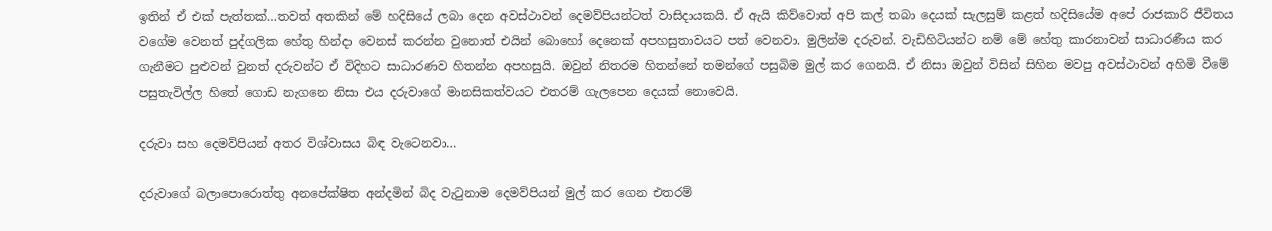ඉතින් ඒ එක් පැත්තක්…තවත් අතකින් මේ හදිසියේ ලබා දෙන අවස්ථාවන් දෙමව්පියන්ටත් වාසිදායකයි. ඒ ඇයි කිව්වොත් අපි කල් තබා දෙයක් සැලසුම් කළත් හදිසියේම අපේ රාජකාරි ජීවිතය වගේම වෙනත් පුද්ගලික හේතු හින්දා වෙනස් කරන්න වුනොත් එයින් බොහෝ දෙනෙක් අපහසුතාවයට පත් වෙනවා. මුලින්ම දරුවන්. වැඩිහිටියන්ට නම් මේ හේතු කාරනාවන් සාධාරණීය කර ගැනීමට පුළුවන් වුනත් දරුවන්ට ඒ විදිහට සාධාරණව හිතන්න අපහසුයි. ඔවුන් නිතරම හිතන්නේ තමන්ගේ පසුබිම මුල් කර ගෙනයි. ඒ නිසා ඔවුන් විසින් සිහින මවපු අවස්ථාවන් අහිමි වීමේ පසුතැවිල්ල හිතේ ගොඩ නැගනෙ නිසා එය දරුවාගේ මානසිකත්වයට එතරම් ගැලපෙන දෙයක් නොවෙයි.

දරුවා සහ දෙමව්පියන් අතර විශ්වාසය බිඳ වැටෙනවා…

දරුවාගේ බලාපොරොත්තු අනපේක්ෂිත අන්දමින් බිද වැටුනාම දෙමව්පියන් මුල් කර ගෙන එතරම්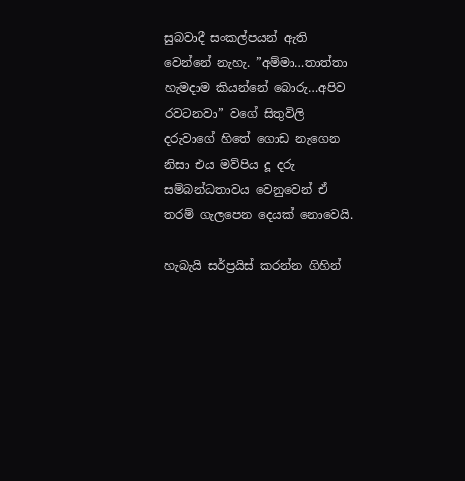සුබවාදී සංකල්පයන් ඇති වෙන්නේ නැහැ. ”අම්මා…තාත්තා හැමදාම කියන්නේ බොරු…අපිව රවටනවා” වගේ සිතුවිලි දරුවාගේ හිතේ ගොඩ නැගෙන නිසා එය මව්පිය දූ දරු සම්බන්ධතාවය වෙනුවෙන් ඒ තරම් ගැලපෙන දෙයක් නොවෙයි.

හැබැයි සර්ප්‍රයිස් කරන්න ගිහින්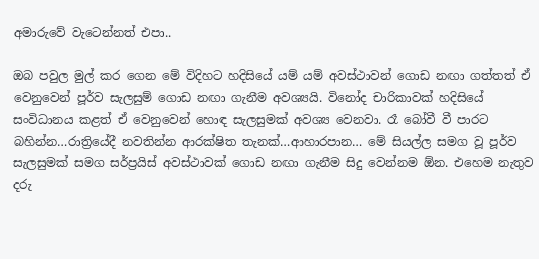අමාරුවේ වැටෙන්නත් එපා..

ඔබ පවුල මුල් කර ගෙන මේ විදිහට හදිසියේ යම් යම් අවස්ථාවන් ගොඩ නඟා ගත්තත් ඒ වෙනුවෙන් පූර්ව සැලසුම් ගොඩ නඟා ගැනීම අවශ්‍යයි. විනෝද චාරිකාවක් හදිසියේ සංවිධානය කළත් ඒ වෙනුවෙන් හොඳ සැලසුමක් අවශ්‍ය වෙනවා. රෑ බෝවී වී පාරට බහින්න…රාත්‍රියේදී නවතින්න ආරක්ෂිත තැනක්…ආහාරපාන… මේ සියල්ල සමග වූ පූර්ව සැලසුමක් සමග සර්ප්‍රයිස් අවස්ථාවක් ගොඩ නඟා ගැනීම සිදු වෙන්නම ඕන. එහෙම නැතුව දරු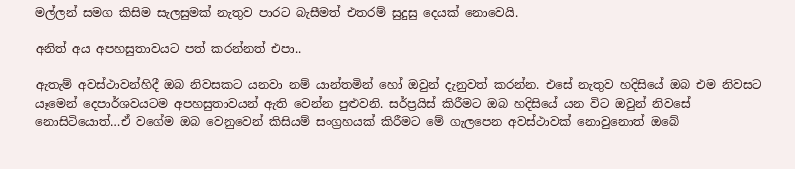මල්ලන් සමග කිසිම සැලසුමක් නැතුව පාරට බැසීමත් එතරම් සුදුසු දෙයක් නොවෙයි.

අනිත් අය අපහසුතාවයට පත් කරන්නත් එපා..

ඇතැම් අවස්ථාවන්හිදී ඔබ නිවසකට යනවා නම් යාන්තමින් හෝ ඔවුන් දැනුවත් කරන්න. එසේ නැතුව හදිසියේ ඔබ එම නිවසට යෑමෙන් දෙපාර්ශවයටම අපහසුතාවයන් ඇති වෙන්න පුළුවනි. සර්ප්‍රයිස් කිරීමට ඔබ හදිසියේ යන විට ඔවුන් නිවසේ නොසිටියොත්…ඒ වගේම ඔබ වෙනුවෙන් කිසියම් සංග්‍රහයක් කිරීමට මේ ගැලපෙන අවස්ථාවක් නොවුනොත් ඔබේ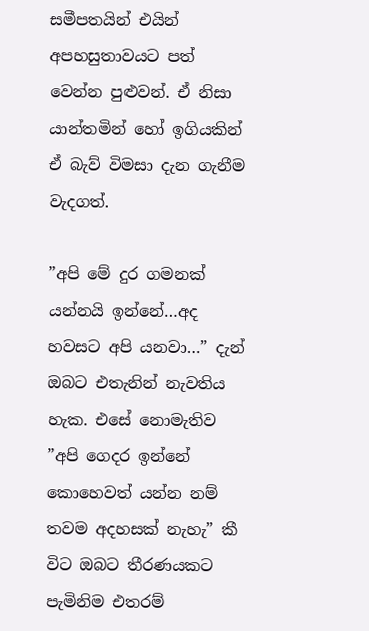සමීපතයින් එයින් අපහසුතාවයට පත් වෙන්න පුළුවන්. ඒ නිසා යාන්තමින් හෝ ඉගියකින් ඒ බැව් විමසා දැන ගැනීම වැදගත්.

”අපි මේ දුර ගමනක් යන්නයි ඉන්නේ…අද හවසට අපි යනවා…” දැන් ඔබට එතැනින් නැවතිය හැක. එසේ නොමැතිව ”අපි ගෙදර ඉන්නේ කොහෙවත් යන්න නම් තවම අදහසක් නැහැ” කී විට ඔබට තීරණයකට පැමිනිම එතරම්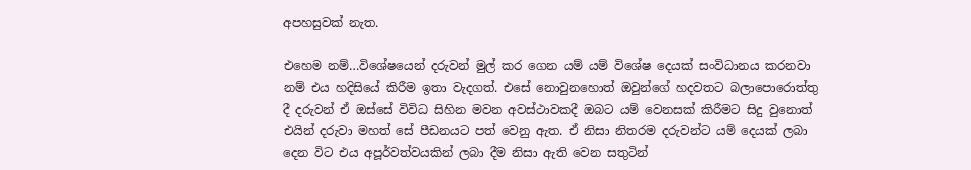අපහසුවක් නැත.

එහෙම නම්…විශේෂයෙන් දරුවන් මුල් කර ගෙන යම් යම් විශේෂ දෙයක් සංවිධානය කරනවා නම් එය හදිසියේ කිරීම ඉතා වැදගත්. එසේ නොවුනහොත් ඔවුන්ගේ හදවතට බලාපොරොත්තු දී දරුවන් ඒ ඔස්සේ විවිධ සිහින මවන අවස්ථාවකදී ඔබට යම් වෙනසක් කිරීමට සිදු වුනොත් එයින් දරුවා මහත් සේ පීඩනයට පත් වෙනු ඇත. ඒ නිසා නිතරම දරුවන්ට යම් දෙයක් ලබා දෙන විට එය අපූර්වත්වයකින් ලබා දීම නිසා ඇති වෙන සතුටින්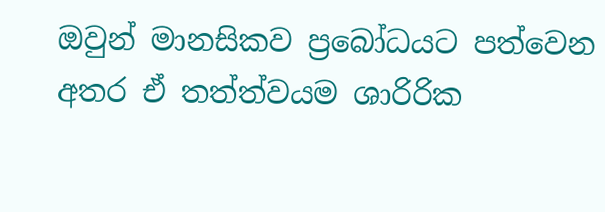ඔවුන් මානසිකව ප්‍රබෝධයට පත්වෙන අතර ඒ තත්ත්වයම ශාරිරික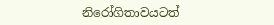නිරෝගිතාවයටත්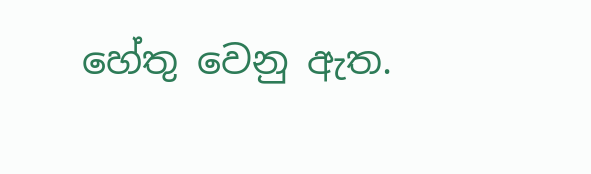හේතු වෙනු ඇත.